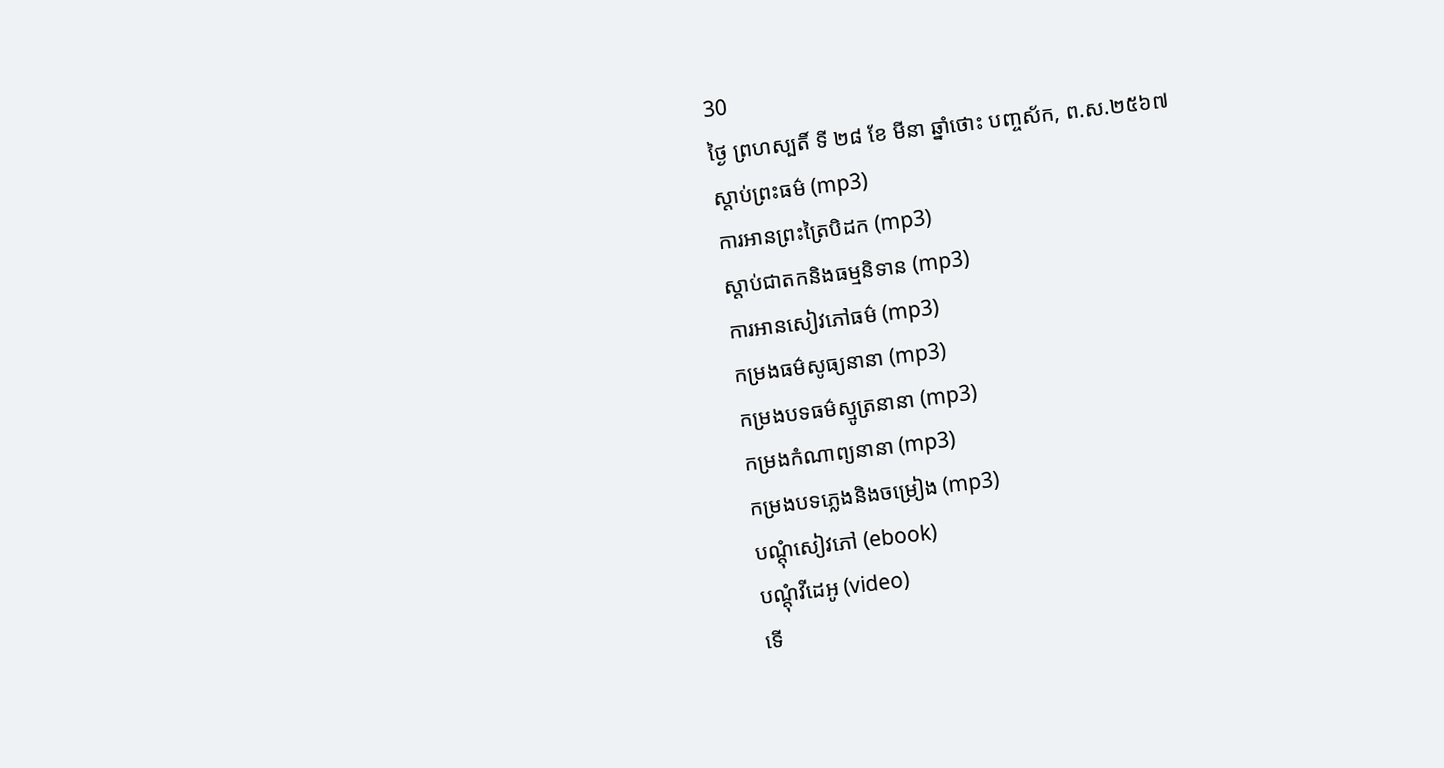30
ថ្ងៃ ព្រហស្បតិ៍ ទី ២៨ ខែ មីនា ឆ្នាំថោះ បញ្ចស័ក, ព.ស.២៥៦៧
ស្តាប់ព្រះធម៌ (mp3)
ការអានព្រះត្រៃបិដក (mp3)
ស្តាប់ជាតកនិងធម្មនិទាន (mp3)
ការអានសៀវភៅធម៌ (mp3)
កម្រងធម៌សូធ្យនានា (mp3)
កម្រងបទធម៌ស្មូត្រនានា (mp3)
កម្រងកំណាព្យនានា (mp3)
កម្រងបទភ្លេងនិងចម្រៀង (mp3)
បណ្តុំសៀវភៅ (ebook)
បណ្តុំវីដេអូ (video)
ទើ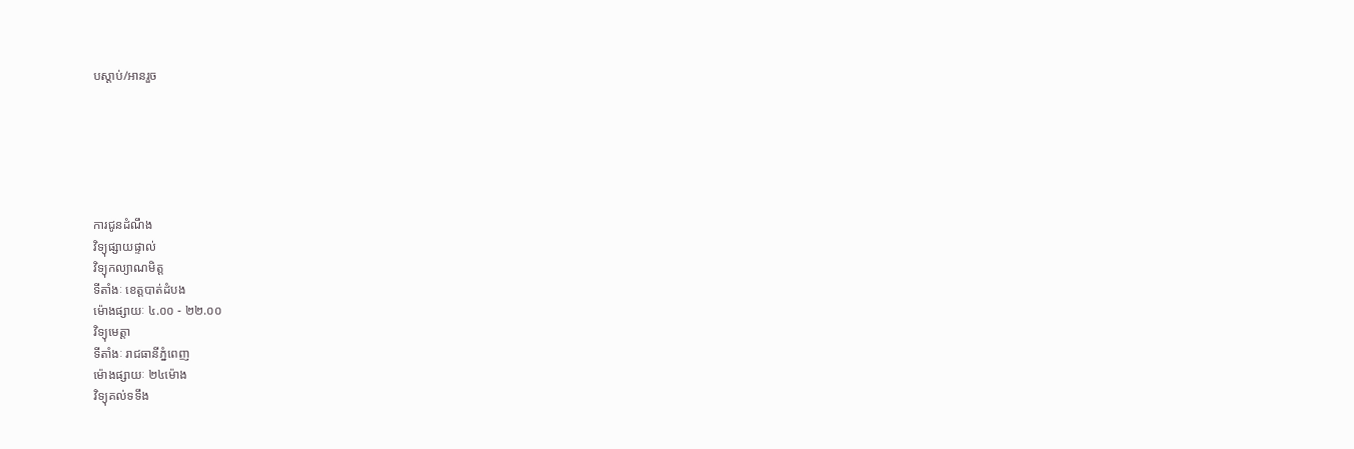បស្តាប់/អានរួច






ការជូនដំណឹង
វិទ្យុផ្សាយផ្ទាល់
វិទ្យុកល្យាណមិត្ត
ទីតាំងៈ ខេត្តបាត់ដំបង
ម៉ោងផ្សាយៈ ៤.០០ - ២២.០០
វិទ្យុមេត្តា
ទីតាំងៈ រាជធានីភ្នំពេញ
ម៉ោងផ្សាយៈ ២៤ម៉ោង
វិទ្យុគល់ទទឹង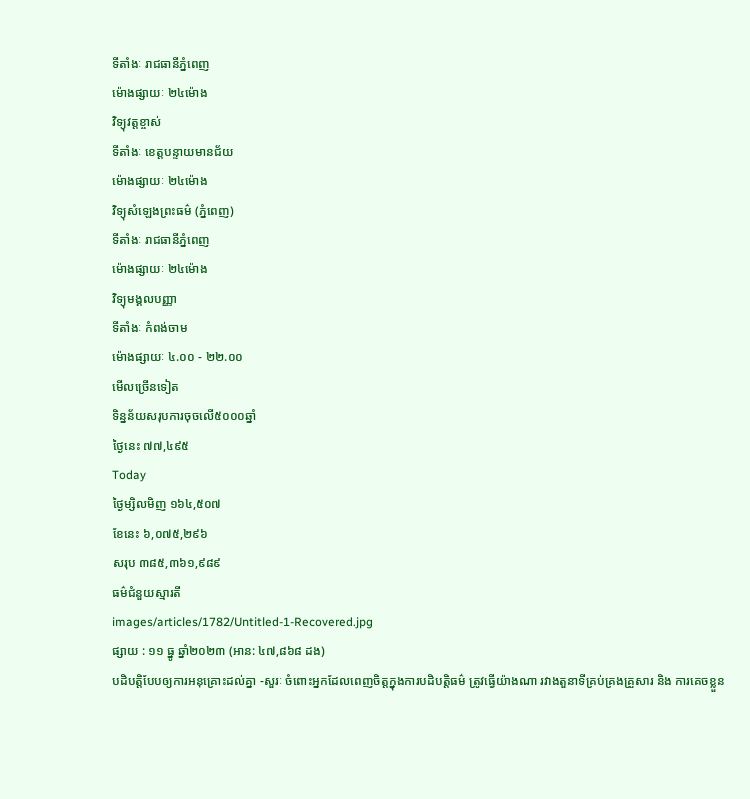ទីតាំងៈ រាជធានីភ្នំពេញ
ម៉ោងផ្សាយៈ ២៤ម៉ោង
វិទ្យុវត្តខ្ចាស់
ទីតាំងៈ ខេត្តបន្ទាយមានជ័យ
ម៉ោងផ្សាយៈ ២៤ម៉ោង
វិទ្យុសំឡេងព្រះធម៌ (ភ្នំពេញ)
ទីតាំងៈ រាជធានីភ្នំពេញ
ម៉ោងផ្សាយៈ ២៤ម៉ោង
វិទ្យុមង្គលបញ្ញា
ទីតាំងៈ កំពង់ចាម
ម៉ោងផ្សាយៈ ៤.០០ - ២២.០០
មើលច្រើនទៀត
ទិន្នន័យសរុបការចុចលើ៥០០០ឆ្នាំ
ថ្ងៃនេះ ៧៧,៤៩៥
Today
ថ្ងៃម្សិលមិញ ១៦៤,៥០៧
ខែនេះ ៦,០៧៥,២៩៦
សរុប ៣៨៥,៣៦១,៩៨៩
ធម៌ជំនួយស្មារតី
images/articles/1782/Untitled-1-Recovered.jpg
ផ្សាយ : ១១ ធ្នូ ឆ្នាំ២០២៣ (អាន: ៤៧,៨៦៨ ដង)
បដិបត្តិបែបឲ្យការអនុគ្រោះដល់គ្នា -សួរៈ ចំពោះអ្នកដែលពេញចិត្តក្នុងការបដិបត្តិធម៌ ត្រូវធ្វើយ៉ាងណា រវាងតួនាទីគ្រប់គ្រងគ្រួសារ និង ការគេចខ្លួន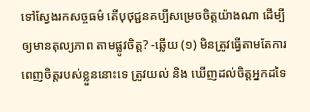ទៅស្វែងរកសច្ចធម៌ តើបុថុជ្ជនគប្បីសម្រេចចិត្តយ៉ាងណា ដើម្បីឲ្យមានតុល្យភាព តាមផ្លូវចិត្ត? -ឆ្លើយ (១) មិនត្រូវធ្វើតាមតែការពេញចិត្តរបស់ខ្លួននោះទេ ត្រូវយល់ និង ឃើញដល់ចិត្តអ្នកដទៃ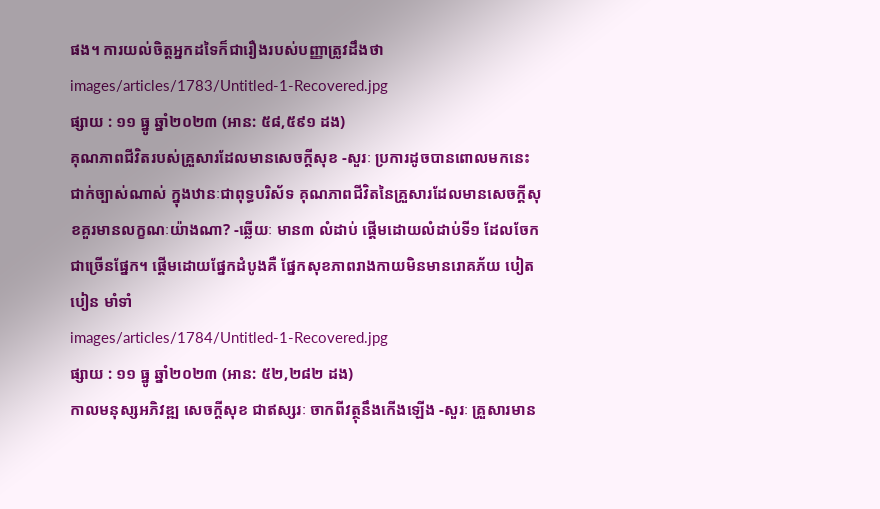ផង។ ការយល់ចិត្តអ្នកដទៃក៏ជារឿងរបស់បញ្ញាត្រូវដឹងថា
images/articles/1783/Untitled-1-Recovered.jpg
ផ្សាយ : ១១ ធ្នូ ឆ្នាំ២០២៣ (អាន: ៥៨,៥៩១ ដង)
គុណភាពជីវិតរបស់គ្រួសារដែលមានសេចក្ដីសុខ -សួរៈ ប្រការដូចបានពោលមកនេះ ជាក់ច្បាស់ណាស់ ក្នុងឋានៈជាពុទ្ធបរិស័ទ គុណភាពជីវិតនៃគ្រួសារដែលមានសេចក្ដីសុខគួរមានលក្ខណៈយ៉ាងណា? -ឆ្លើយៈ មាន៣ លំដាប់ ផ្ដើមដោយលំដាប់ទី១ ដែលចែកជាច្រើនផ្នែក។ ផ្ដើមដោយផ្នែកដំបូងគឺ ផ្នែកសុខភាពរាងកាយមិនមានរោគភ័យ បៀតបៀន មាំទាំ
images/articles/1784/Untitled-1-Recovered.jpg
ផ្សាយ : ១១ ធ្នូ ឆ្នាំ២០២៣ (អាន: ៥២,២៨២ ដង)
កាលមនុស្សអភិវឌ្ឍ សេចក្ដីសុខ ជាឥស្សរៈ ចាកពីវត្ថុនឹងកើងឡើង -សួរៈ គ្រួសារមាន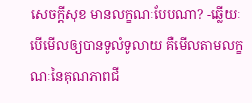សេចក្ដីសុខ មានលក្ខណៈបែបណា? -ឆ្លើយៈ បើមើលឲ្យបានទូលំទូលាយ គឺមើលតាមលក្ខណៈនៃគុណភាពជី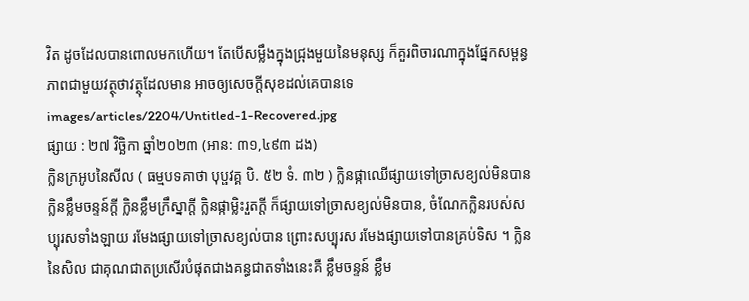វិត ដូចដែលបានពោលមកហើយ។ តែបើសម្លឹងក្នុងជ្រុងមួយនៃមនុស្ស ក៏គួរពិចារណាក្នុងផ្នែកសម្ពន្ធភាពជាមួយវត្ថុថាវត្ថុដែលមាន អាចឲ្យសេចក្ដីសុខដល់គេបានទេ
images/articles/2204/Untitled-1-Recovered.jpg
ផ្សាយ : ២៧ វិច្ឆិកា ឆ្នាំ២០២៣ (អាន: ៣១,៤៩៣ ដង)
ក្លិនក្រអូបនៃសីល ( ធម្មបទគាថា បុប្ផវគ្គ បិ. ៥២ ទំ. ៣២ ) ក្លិនផ្កាឈើផ្សាយទៅច្រាសខ្យល់មិនបាន ក្លិនខ្លឹមចន្ទន៍ក្តី ក្លិនខ្លឹមក្រឹស្នាក្តី ក្លិនផ្កាម្លិះរួតក្តី ក៏ផ្សាយទៅច្រាសខ្យល់មិនបាន, ចំណែកក្លិនរបស់សប្បុរសទាំងឡាយ រមែងផ្សាយទៅច្រាសខ្យល់បាន ព្រោះសប្បុរស រមែងផ្សាយទៅបានគ្រប់ទិស ។ ក្លិននៃសិល ជាគុណជាតប្រសើរបំផុតជាងគន្ធជាតទាំងនេះគឺ ខ្លឹមចន្ទន៍ ខ្លឹម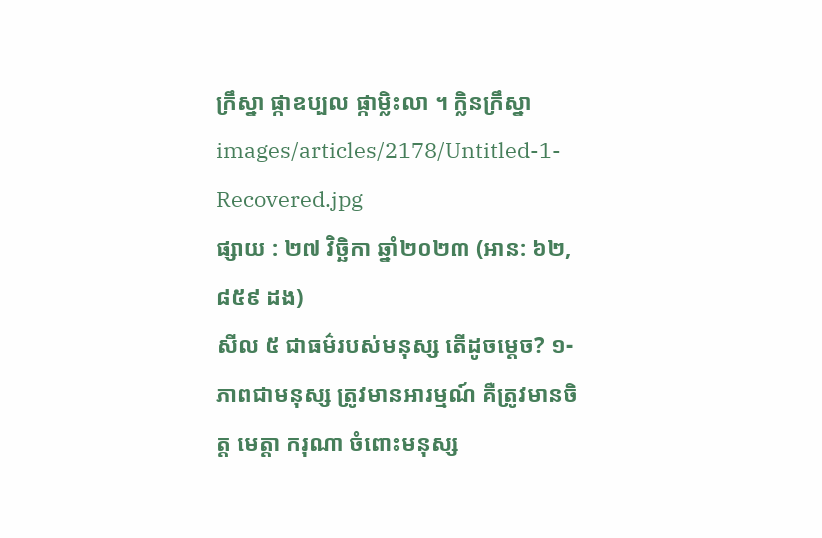ក្រឹស្នា ផ្កាឧប្បល ផ្កាម្លិះលា ។ ក្លិនក្រឹស្នា
images/articles/2178/Untitled-1-Recovered.jpg
ផ្សាយ : ២៧ វិច្ឆិកា ឆ្នាំ២០២៣ (អាន: ៦២,៨៥៩ ដង)
សីល ៥ ជាធម៌របស់មនុស្ស តើដូចម្ដេច? ១- ភាពជាមនុស្ស ត្រូវមានអារម្មណ៍ គឺត្រូវមានចិត្ត មេត្តា ករុណា ចំពោះមនុស្ស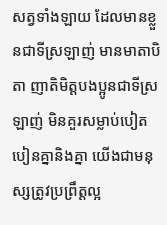សត្វទាំងឡាយ ដែលមានខ្លួនជាទីស្រឡាញ់ មានមាតាបិតា ញាតិមិត្តបងប្អូនជាទីស្រឡាញ់ មិនគួរសម្លាប់បៀតបៀនគ្នានិងគ្នា យើងជាមនុស្សត្រូវប្រព្រឹត្តល្អ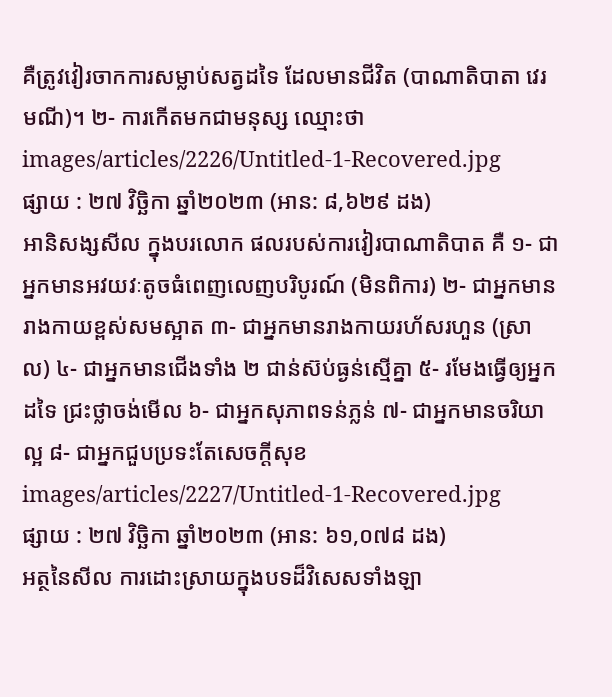គឺត្រូវវៀរចាកការសម្លាប់សត្វដទៃ ដែលមានជីវិត (បាណាតិបាតា វេរមណី)។ ២- ការកើតមកជាមនុស្ស ឈ្មោះថា
images/articles/2226/Untitled-1-Recovered.jpg
ផ្សាយ : ២៧ វិច្ឆិកា ឆ្នាំ២០២៣ (អាន: ៨,៦២៩ ដង)
អានិសង្សសីល ក្នុងបរលោក ផលរបស់ការវៀរបាណាតិបាត គឺ ១- ជាអ្នកមានអវយវៈតូចធំពេញលេញបរិបូរណ៍ (មិនពិការ) ២- ជាអ្នកមានរាងកាយខ្ពស់សមស្អាត ៣- ជាអ្នកមានរាងកាយរហ័សរហួន (ស្រាល) ៤- ជាអ្នកមានជើងទាំង ២ ជាន់ស៊ប់ធ្ងន់ស្មើគ្នា ៥- រមែងធ្វើឲ្យអ្នកដទៃ ជ្រះថ្លាចង់មើល ៦- ជាអ្នកសុភាពទន់ភ្លន់ ៧- ជាអ្នកមានចរិយាល្អ ៨- ជាអ្នកជួបប្រទះតែសេចក្ដីសុខ
images/articles/2227/Untitled-1-Recovered.jpg
ផ្សាយ : ២៧ វិច្ឆិកា ឆ្នាំ២០២៣ (អាន: ៦១,០៧៨ ដង)
អត្ថនៃសីល ការដោះស្រាយក្នុងបទដ៏វិសេសទាំងឡា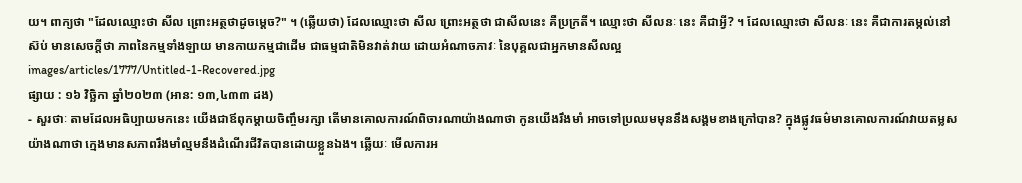យ។ ពាក្យថា "ដែលឈ្មោះថា សីល ព្រោះអត្ថថាដូចម្ដេច?" ។ (ឆ្លើយថា) ដែលឈ្មោះថា សីល ព្រោះអត្ថថា ជាសីលនេះ គឺប្រក្រតី។ ឈ្មោះថា សីលនៈ នេះ គឺជាអ្វី? ។ ដែលឈ្មោះថា សីលនៈ នេះ គឺជាការតម្កល់នៅស៊ប់ មានសេចក្ដីថា ភាពនៃកម្មទាំងឡាយ មានកាយកម្មជាដើម ជាធម្មជាតិមិនវាត់វាយ ដោយអំណាចភាវៈ នៃបុគ្គលជាអ្នកមានសីលល្អ
images/articles/1777/Untitled-1-Recovered.jpg
ផ្សាយ : ១៦ វិច្ឆិកា ឆ្នាំ២០២៣ (អាន: ១៣,៤៣៣ ដង)
- សួរថាៈ តាមដែលអធិប្បាយមកនេះ យើងជាឪពុកម្ដាយចិញ្ចឹមរក្សា តើមានគោលការណ៍ពិចារណាយ៉ាងណាថា កូនយើងរឹងមាំ អាចទៅប្រឈមមុននឹងសង្គមខាងក្រៅបាន? ក្នុងផ្លូវធម៌មានគោលការណ៍វាយតម្លសយ៉ាងណាថា ក្មេងមានសភាពរឹងមាំល្មមនឹងដំណើរជីវិតបានដោយខ្លួនឯង។ ឆ្លើយៈ មើលការអ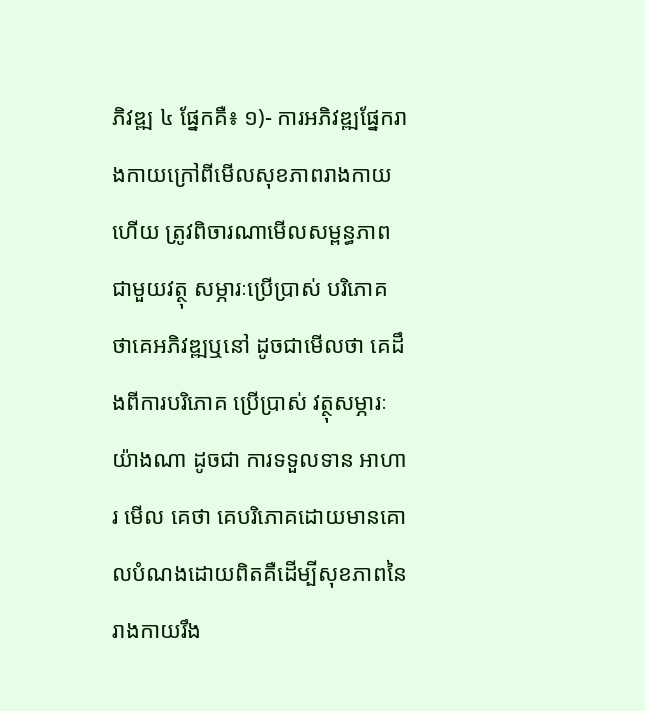ភិវឌ្ឍ ៤ ផ្នែកគឺ៖ ១)- ការអភិវឌ្ឍផ្នែករាងកាយក្រៅពីមើលសុខភាពរាងកាយហើយ ត្រូវពិចារណាមើលសម្ពន្ធភាពជាមួយវត្ថុ សម្ភារៈប្រើប្រាស់ បរិភោគ ថាគេអភិវឌ្ឍឬនៅ ដូចជាមើលថា គេដឹងពីការបរិភោគ ប្រើប្រាស់ វត្ថុសម្ភារៈយ៉ាងណា ដូចជា ការទទួលទាន អាហារ មើល គេថា គេបរិភោគដោយមានគោលបំណងដោយពិតគឺដើម្បីសុខភាពនៃរាងកាយរឹង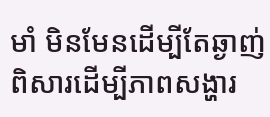មាំ មិនមែនដើម្បីតែឆ្ងាញ់ពិសារដើម្បីភាពសង្ហារ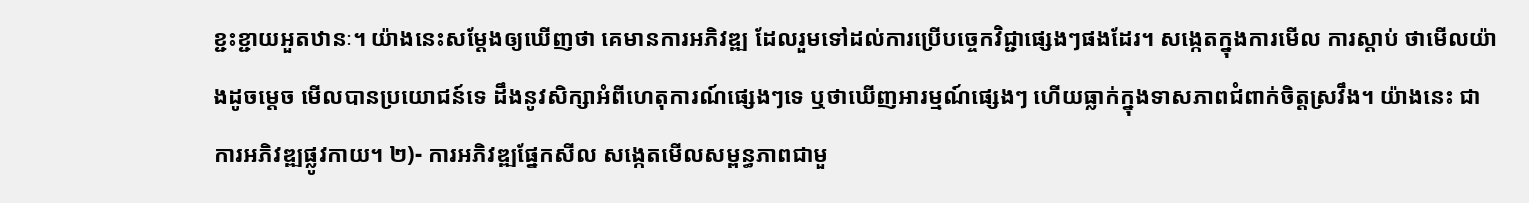ខ្ជះខ្ជាយអួតឋានៈ។ យ៉ាងនេះសម្ដែងឲ្យឃើញថា គេមានការអភិវឌ្ឍ ដែលរួមទៅដល់ការប្រើបច្ចេកវិជ្ជាផ្សេងៗផងដែរ។ សង្កេតក្នុងការមើល ការស្ដាប់ ថាមើលយ៉ាងដូចម្ដេច មើលបានប្រយោជន៍ទេ ដឹងនូវសិក្សាអំពីហេតុការណ៍ផ្សេងៗទេ ឬថាឃើញអារម្មណ៍ផ្សេងៗ ហើយធ្លាក់ក្នុងទាសភាពជំពាក់ចិត្តស្រវឹង។ យ៉ាងនេះ ជាការអភិវឌ្ឍផ្លូវកាយ។ ២)- ការអភិវឌ្ឍផ្នែកសីល សង្កេតមើលសម្ពន្ធភាពជាមួ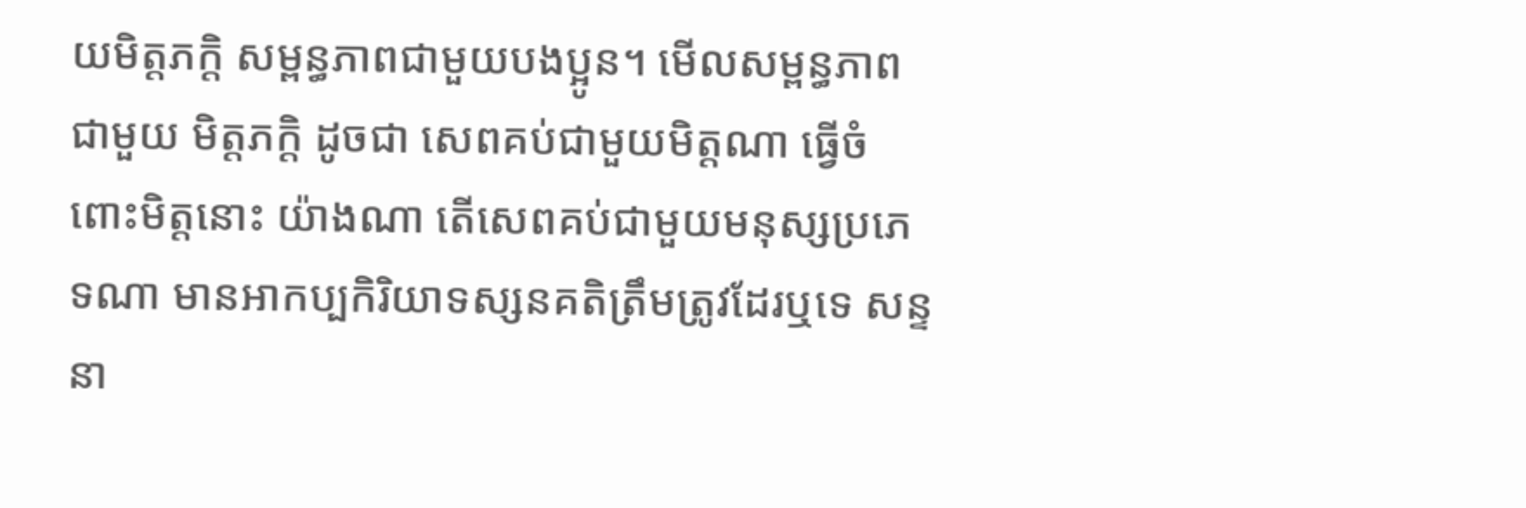យមិត្តភក្តិ សម្ពន្ធភាពជាមួយបងប្អូន។ មើលសម្ពន្ធភាពជាមួយ មិត្តភក្តិ ដូចជា សេពគប់ជាមួយមិត្តណា ធ្វើចំពោះមិត្តនោះ យ៉ាងណា តើសេពគប់ជាមួយមនុស្សប្រភេទណា មានអាកប្បកិរិយាទស្សនគតិត្រឹមត្រូវដែរឬទេ សន្ទនា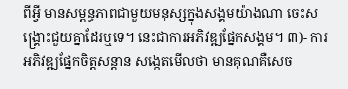ពីអ្វី មានសម្ពន្ធភាពជាមួយមនុស្សក្នុងសង្គមយ៉ាងណា ចេះសង្គ្រោះជួយគ្នាដែរឬទេ។ នេះជាការអភិវឌ្ឍផ្នែកសង្គម។ ៣)- ការអភិវឌ្ឍផ្នែកចិត្តសន្ដាន សង្កេតមើលថា មានគុណគឺសេច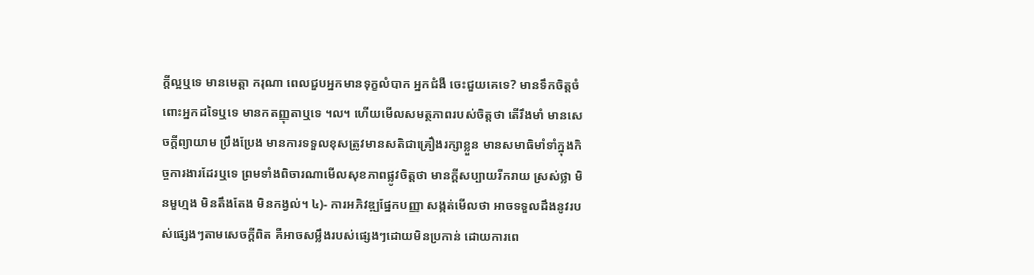ក្ដីល្អឬទេ មានមេត្តា ករុណា ពេលជួបអ្នកមានទុក្ខលំបាក អ្នកជំងឺ ចេះជួយគេទេ? មានទឹកចិត្តចំពោះអ្នកដទៃឬទេ មានកតញ្ញុតាឬទេ ។ល។ ហើយមើលសមត្ថភាពរបស់ចិត្តថា តើរឹងមាំ មានសេចក្ដីព្យាយាម ប្រឹងប្រែង មានការទទួលខុសត្រូវមានសតិជាគ្រឿងរក្សាខ្លួន មានសមាធិមាំទាំក្នុងកិច្ចការងារដែរឬទេ ព្រមទាំងពិចារណាមើលសុខភាពផ្លូវចិត្តថា មានក្ដីសប្បាយរីករាយ ស្រស់ថ្លា មិនមួហ្មង មិនតឹងតែង មិនកង្វល់។ ៤)- ការអភិវឌ្ឍផ្នែកបញ្ញា សង្កត់មើលថា អាចទទួលដឹងនូវរបស់ផ្សេងៗតាមសេចក្ដីពិត គឺអាចសម្លឹងរបស់ផ្សេងៗដោយមិនប្រកាន់ ដោយការពេ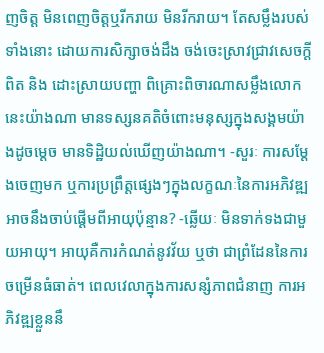ញចិត្ត មិនពេញចិត្តឬរីករាយ មិនរីករាយ។ តែសម្លឹងរបស់ទាំងនោះ ដោយការសិក្សាចង់ដឹង ចង់ចេះស្រាវជ្រាវសេចក្ដីពិត និង ដោះស្រាយបញ្ហា ពិគ្រោះពិចារណាសម្លឹងលោកនេះយ៉ាងណា មានទស្សនគតិចំពោះមនុស្សក្នុងសង្គមយ៉ាងដូចម្ដេច មានទិដ្ឋិយល់ឃើញយ៉ាងណា។ -សួរៈ ការសម្ដែងចេញមក ឬការប្រព្រឹត្តផ្សេងៗក្នុងលក្ខណៈនៃការអភិវឌ្ឍ អាចនឹងចាប់ផ្ដើមពីអាយុប៉ុន្មាន? -ឆ្លើយៈ មិនទាក់ទងជាមួយអាយុ។ អាយុគឺការកំណត់នូវវ័យ ឬថា ជាព្រំដែននៃការចម្រើនធំធាត់។ ពេលវេលាក្នុងការសន្សំភាពជំនាញ ការអភិវឌ្ឍខ្លួននឹ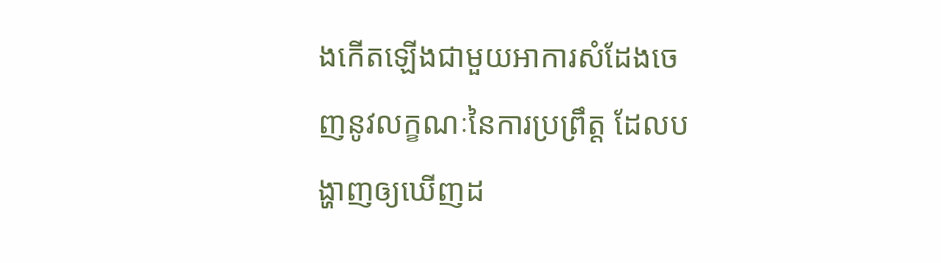ងកើតឡើងជាមួយអាការសំដែងចេញនូវលក្ខណៈនៃការប្រព្រឹត្ត ដែលបង្ហាញឲ្យឃើញដ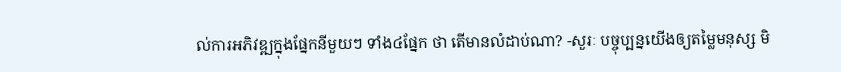ល់ការអភិវឌ្ឍក្នុងផ្នែកនីមួយៗ ទាំង៤ផ្នែក ថា តើមានលំដាប់ណា? -សួរៈ បច្ចុប្បន្នយើងឲ្យតម្លៃមនុស្ស មិ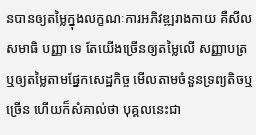នបានឲ្យតម្លៃក្នុងលក្ខណៈការអភិវឌ្ឍរាងកាយ គឺសីល សមាធិ បញ្ញា ទេ តែយើងច្រើនឲ្យតម្លៃលើ សញ្ញាបត្រ ឬឲ្យតម្លៃតាមផ្នែកសេដ្ឋកិច្ច មើលតាមចំនួនទ្រព្យតិចឬច្រើន ហើយក៏សំគាល់ថា បុគ្គលនេះជា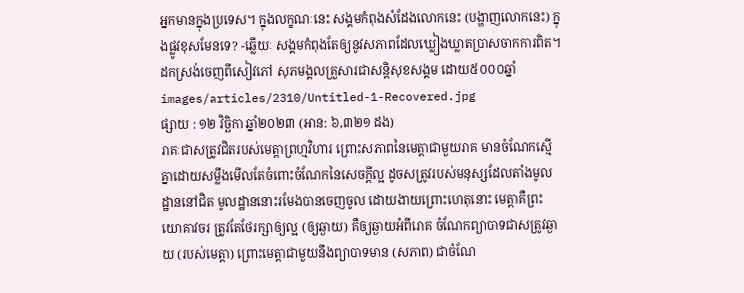អ្នកមានក្នុងប្រទេស។ ក្នុងលក្ខណៈនេះ សង្គមកំពុងសំដែងលោកនេះ (បង្ហាញលោកនេះ) ក្នុងផ្លូវខុសមែនទេ? -ឆ្លើយៈ សង្គមកំពុងតែឲ្យនូវសភាពដែលឃ្លៀងឃ្លាតប្រាសចាកការពិត។ ដកស្រង់ចេញពីសៀវភៅ សុភមង្គលគ្រួសារជាសន្តិសុខសង្គម ដោយ៥០០០ឆ្នាំ
images/articles/2310/Untitled-1-Recovered.jpg
ផ្សាយ : ១២ វិច្ឆិកា ឆ្នាំ២០២៣ (អាន: ៦,៣២១ ដង)
រាគៈជាសត្រូវជិតរបស់មេត្តាព្រហ្មវិហារ ព្រោះសភាពនៃមេត្តាជាមួយរាគ មានចំណែកស្មើគ្នាដោយសម្លឹងមើលតែចំពោះចំណែកនៃសេចក្ដីល្អ ដូចសត្រូវរបស់មនុស្សដែលតាំងមូលដ្ឋាននៅជិត មូលដ្ឋាននោះរមែងបានចេញចូល ដោយងាយព្រោះហេតុនោះ មេត្តាគឺព្រះយោគាវចរ ត្រូវតែថែរក្សាឲ្យល្អ (ឲ្យឆ្ងាយ) គឺឲ្យឆ្ងាយអំពីរោគ ចំណែកព្យាបាទជាសត្រូវឆ្ងាយ (របស់មេត្តា) ព្រោះមេត្តាជាមួយនឹងព្យាបាទមាន (សភាព) ជាចំណែ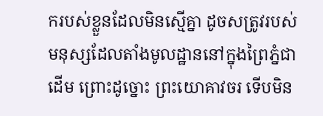ករបស់ខ្លួនដែលមិនស្មើគ្នា ដូចសត្រូវរបស់មនុស្សដែលតាំងមូលដ្ឋាននៅក្នុងព្រៃភ្នំជាដើម ព្រោះដូច្នោះ ព្រះយោគាវចរ ទើបមិន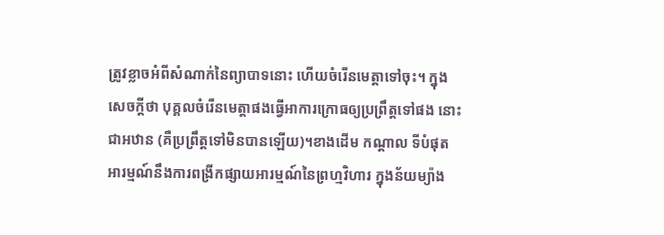ត្រូវខ្លាចអំពីសំណាក់នៃព្យាបាទនោះ ហើយចំរើនមេត្តាទៅចុះ។ ក្នុងសេចក្ដីថា បុគ្គលចំរើនមេត្តាផងធ្វើអាការក្រោធឲ្យប្រព្រឹត្តទៅផង នោះជាអឋាន (គឺប្រព្រឹត្តទៅមិនបានឡើយ)។ខាងដើម កណ្ដាល ទីបំផុត អារម្មណ៍នឹងការពង្រីកផ្សាយអារម្មណ៍នៃព្រហ្មវិហារ ក្នុងន័យម្យ៉ាង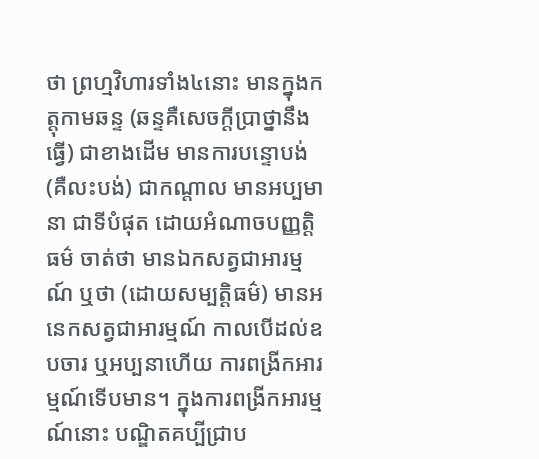ថា ព្រហ្មវិហារទាំង៤នោះ មានក្នុងកត្តុកាមឆន្ទ (ឆន្ទគឺសេចក្ដីប្រាថ្នានឹងធ្វើ) ជាខាងដើម មានការបន្ទោបង់ (គឺលះបង់) ជាកណ្ដាល មានអប្បមានា ជាទីបំផុត ដោយអំណាចបញ្ញត្តិធម៌ ចាត់ថា មានឯកសត្វជាអារម្មណ៍ ឬថា (ដោយសម្បត្តិធម៌) មានអនេកសត្វជាអារម្មណ៍ កាលបើដល់ឧបចារ ឬអប្បនាហើយ ការពង្រីកអារម្មណ៍ទើបមាន។ ក្នុងការពង្រីកអារម្មណ៍នោះ បណ្ឌិតគប្បីជ្រាប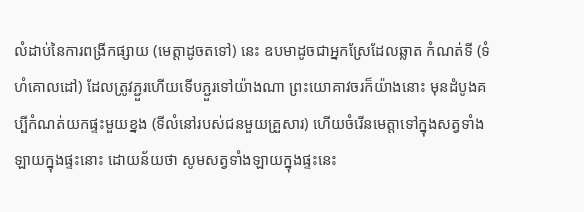លំដាប់នៃការពង្រីកផ្សាយ (មេត្តាដូចតទៅ) នេះ ឧបមាដូចជាអ្នកស្រែដែលឆ្លាត កំណត់ទី (ទំហំគោលដៅ) ដែលត្រូវភ្ជួរហើយទើបភ្ជួរទៅយ៉ាងណា ព្រះយោគាវចរក៏យ៉ាងនោះ មុនដំបូងគប្បីកំណត់យកផ្ទះមួយខ្នង (ទីលំនៅរបស់ជនមួយគ្រួសារ) ហើយចំរើនមេត្តាទៅក្នុងសត្វទាំងឡាយក្នុងផ្ទះនោះ ដោយន័យថា សូមសត្វទាំងឡាយក្នុងផ្ទះនេះ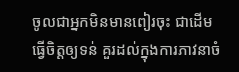ចូលជាអ្នកមិនមានពៀរចុះ ជាដើម ធ្វើចិត្តឲ្យទន់ គួរដល់ក្នុងការភាវនាចំ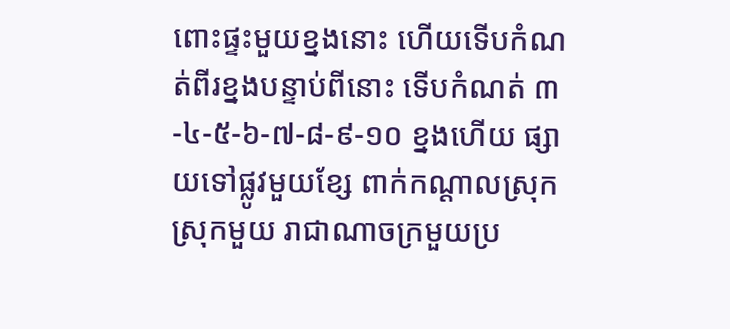ពោះផ្ទះមួយខ្នងនោះ ហើយទើបកំណត់ពីរខ្នងបន្ទាប់ពីនោះ ទើបកំណត់ ៣-៤-៥-៦-៧-៨-៩-១០ ខ្នងហើយ ផ្សាយទៅផ្លូវមួយខ្សែ ពាក់កណ្ដាលស្រុក ស្រុកមួយ រាជាណាចក្រមួយប្រ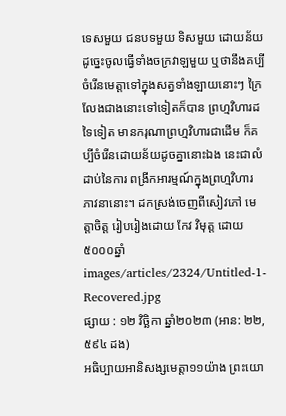ទេសមួយ ជនបទមួយ ទិសមួយ ដោយន័យដូច្នេះចូលធ្វើទាំងចក្រវាឡមួយ ឬថានឹងគប្បីចំរើនមេត្តាទៅក្នុងសត្វទាំងឡាយនោះៗ ក្រៃលែងជាងនោះទៅទៀតក៏បាន ព្រហ្មវិហារដទៃទៀត មានករុណាព្រហ្មវិហារជាដើម ក៏គប្បីចំរើនដោយន័យដូចគ្នានោះឯង នេះជាលំដាប់នៃការ ពង្រីកអារម្មណ៍ក្នុងព្រហ្មវិហារ ភាវនានោះ។ ដកស្រង់ចេញពីសៀវភៅ មេត្តាចិត្ត រៀបរៀងដោយ កែវ វិមុត្ត ដោយ៥០០០ឆ្នាំ
images/articles/2324/Untitled-1-Recovered.jpg
ផ្សាយ : ១២ វិច្ឆិកា ឆ្នាំ២០២៣ (អាន: ២២,៥៩៤ ដង)
អធិប្បាយអានិសង្សមេត្តា១១យ៉ាង ព្រះយោ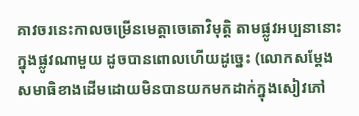គាវចរនេះកាលចម្រើនមេត្តាចេតោវិមុត្តិ តាមផ្លូវអប្បនានោះក្នុងផ្លូវណាមួយ ដូចបានពោលហើយដូច្នេះ (លោកសម្ដែងសមាធិខាងដើមដោយមិនបានយកមកដាក់ក្នុងសៀវភៅ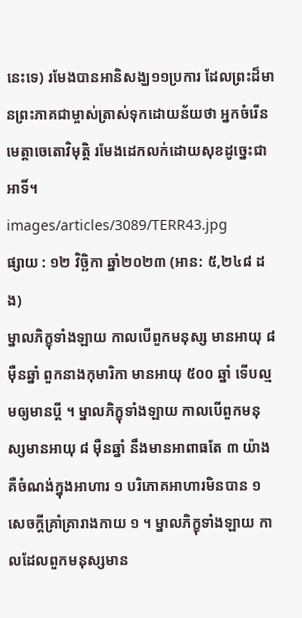នេះទេ) រមែងបានអានិសង្ឃ១១ប្រការ ដែលព្រះដ៏មានព្រះភាគជាម្ចាស់ត្រាស់ទុកដោយន័យថា អ្នកចំរើនមេត្តាចេតោវិមុត្តិ រមែងដេកលក់ដោយសុខដូច្នេះជាអាទិ៍។
images/articles/3089/TERR43.jpg
ផ្សាយ : ១២ វិច្ឆិកា ឆ្នាំ២០២៣ (អាន: ៥,២៤៨ ដង)
ម្នាលភិក្ខុទាំងឡាយ កាលបើពួកមនុស្ស មានអាយុ ៨ ម៉ឺនឆ្នាំ ពួកនាងកុមារិកា មានអាយុ ៥០០ ឆ្នាំ ទើបល្មមឲ្យមានប្តី ។ ម្នាលភិក្ខុទាំងឡាយ កាលបើពួកមនុស្សមានអាយុ ៨ ម៉ឺនឆ្នាំ នឹងមានអាពាធតែ ៣ យ៉ាង គឺចំណង់ក្នុងអាហារ ១ បរិភោគអាហារមិនបាន ១ សេចក្តីគ្រាំគ្រារាងកាយ ១ ។ ម្នាលភិក្ខុទាំងឡាយ កាលដែលពួកមនុស្សមាន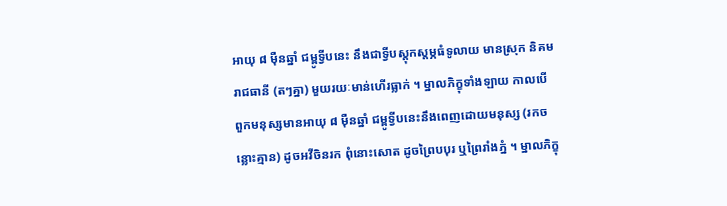អាយុ ៨ ម៉ឺនឆ្នាំ ជម្ពូទ្វីបនេះ នឹងជាទ្វីបស្តុកស្តម្ភធំទូលាយ មានស្រុក និគម រាជធានី (តៗគ្នា) មួយរយៈមាន់ហើរធ្លាក់ ។ ម្នាលភិក្ខុទាំងឡាយ កាលបើ ពួកមនុស្សមានអាយុ ៨ ម៉ឺនឆ្នាំ ជម្ពូទ្វីបនេះនឹងពេញដោយមនុស្ស (រកចន្លោះគ្មាន) ដូចអវីចិនរក ពុំនោះសោត ដូចព្រៃបបុរ ឬព្រៃរាំងភ្នំ ។ ម្នាលភិក្ខុ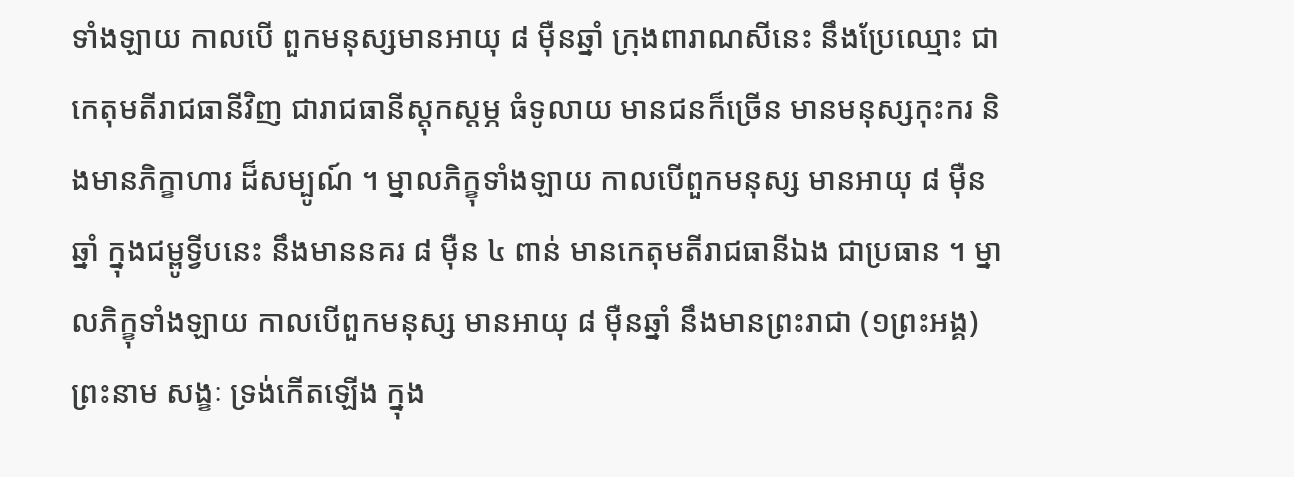ទាំងឡាយ កាលបើ ពួកមនុស្សមានអាយុ ៨ ម៉ឺនឆ្នាំ ក្រុងពារាណសីនេះ នឹងប្រែឈ្មោះ ជាកេតុមតីរាជធានីវិញ ជារាជធានីស្តុកស្តម្ភ ធំទូលាយ មានជនក៏ច្រើន មានមនុស្សកុះករ និងមានភិក្ខាហារ ដ៏សម្បូណ៍ ។ ម្នាលភិក្ខុទាំងឡាយ កាលបើពួកមនុស្ស មានអាយុ ៨ ម៉ឺនឆ្នាំ ក្នុងជម្ពូទ្វីបនេះ នឹងមាននគរ ៨ ម៉ឺន ៤ ពាន់ មានកេតុមតីរាជធានីឯង ជាប្រធាន ។ ម្នាលភិក្ខុទាំងឡាយ កាលបើពួកមនុស្ស មានអាយុ ៨ ម៉ឺនឆ្នាំ នឹងមានព្រះរាជា (១ព្រះអង្គ) ព្រះនាម សង្ខៈ ទ្រង់កើតឡើង ក្នុង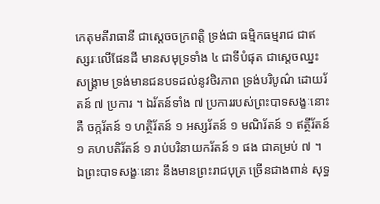កេតុមតីរាធានី ជាស្តេចចក្រពត្តិ ទ្រង់ជា ធម្មិកធម្មរាជ ជាឥស្សរៈលើផែនដី មានសមុទ្រទាំង ៤ ជាទីបំផុត ជាស្តេចឈ្នះសង្រ្គាម ទ្រង់មានជនបទដល់នូវថិរភាព ទ្រង់បរិបូណ៌ ដោយរ័តន៍ ៧ ប្រការ ។ ឯរ័តន៍ទាំង ៧ ប្រការរបស់ព្រះបាទសង្ខៈនោះ គឺ ចក្ករ័តន៍ ១ ហត្ថិរ័តន៍ ១ អស្សរ័តន៍ ១ មណិរ័តន៍ ១ ឥត្ថីរ័តន៍ ១ គហបតិរ័តន៍ ១ រាប់បរិនាយករ័តន៍ ១ ផង ជាគម្រប់ ៧ ។ ឯព្រះបាទសង្ខៈនោះ នឹងមានព្រះរាជបុត្រ ច្រើនជាងពាន់ សុទ្ធ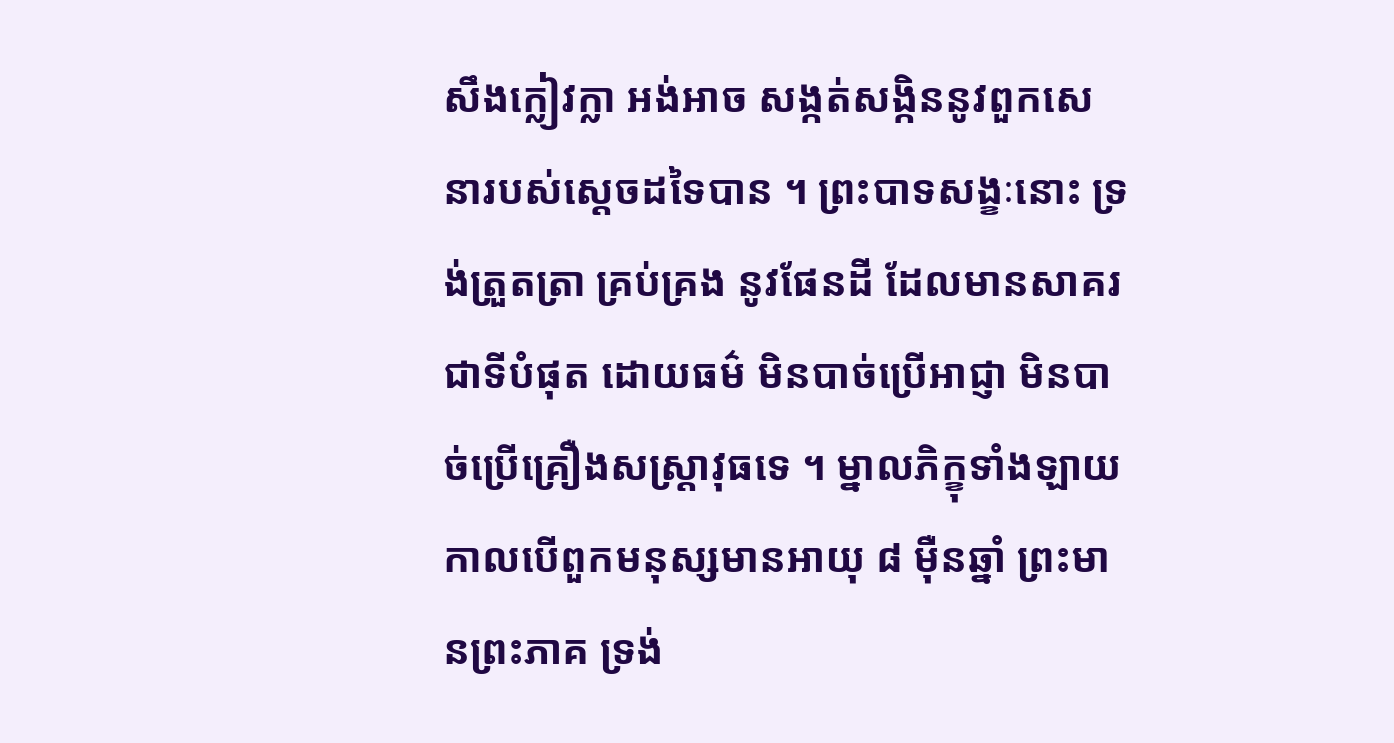សឹងក្លៀវក្លា អង់អាច សង្កត់សង្កិននូវពួកសេនារបស់ស្តេចដទៃបាន ។ ព្រះបាទសង្ខៈនោះ ទ្រង់ត្រួតត្រា គ្រប់គ្រង នូវផែនដី ដែលមានសាគរជាទីបំផុត ដោយធម៌ មិនបាច់ប្រើអាជ្ញា មិនបាច់ប្រើគ្រឿងសស្រ្តាវុធទេ ។ ម្នាលភិក្ខុទាំងឡាយ កាលបើពួកមនុស្សមានអាយុ ៨ ម៉ឺនឆ្នាំ ព្រះមានព្រះភាគ ទ្រង់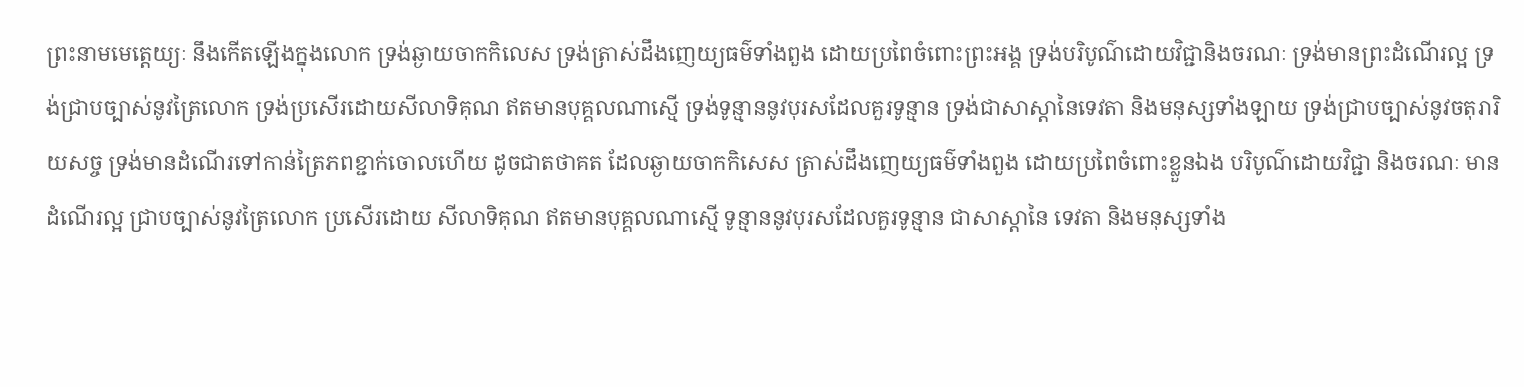ព្រះនាមមេត្តេយ្យៈ នឹងកើតឡើងក្នុងលោក ទ្រង់ឆ្ងាយចាកកិលេស ទ្រង់ត្រាស់ដឹងញេយ្យធម៌ទាំងពួង ដោយប្រពៃចំពោះព្រះអង្គ ទ្រង់បរិបូណ៌ដោយវិជ្ជានិងចរណៈ ទ្រង់មានព្រះដំណើរល្អ ទ្រង់ជ្រាបច្បាស់នូវត្រៃលោក ទ្រង់ប្រសើរដោយសីលាទិគុណ ឥតមានបុគ្គលណាសើ្ម ទ្រង់ទូន្មាននូវបុរសដែលគួរទូន្មាន ទ្រង់ជាសាស្តានៃទេវតា និងមនុស្សទាំងឡាយ ទ្រង់ជ្រាបច្បាស់នូវចតុរារិយសច្ច ទ្រង់មានដំណើរទៅកាន់ត្រៃភពខ្ជាក់ចោលហើយ ដូចជាតថាគត ដែលឆ្ងាយចាកកិសេស ត្រាស់ដឹងញេយ្យធម៌ទាំងពួង ដោយប្រពៃចំពោះខ្លួនឯង បរិបូណ៌ដោយវិជ្ជា និងចរណៈ មានដំណើរល្អ ជ្រាបច្បាស់នូវត្រៃលោក ប្រសើរដោយ សីលាទិគុណ ឥតមានបុគ្គលណាស្មើ ទូន្មាននូវបុរសដែលគួរទូន្មាន ជាសាស្តានៃ ទេវតា និងមនុស្សទាំង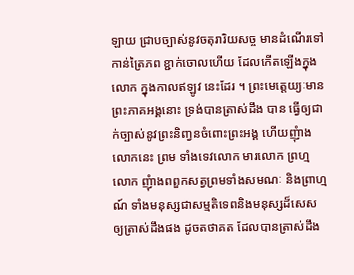ឡាយ ជ្រាបច្បាស់នូវចតុរារិយសច្ច មានដំណើរទៅ កាន់ត្រៃភព ខ្ជាក់ចោលហើយ ដែលកើតឡើងក្នុងលោក ក្នុងកាលឥឡូវ នេះដែរ ។ ព្រះមេត្តេយ្យៈមានព្រះភាគអង្គនោះ ទ្រង់បានត្រាស់ដឹង បាន ធ្វើឲ្យជាក់ច្បាស់នូវព្រះនិញ្វនចំពោះព្រះអង្គ ហើយញុំាងលោកនេះ ព្រម ទាំងទេវលោក មារលោក ព្រហ្មលោក ញុំាងពពួកសត្វព្រមទាំងសមណៈ និងព្រាហ្មណ៍ ទាំងមនុស្សជាសម្មតិទេពនិងមនុស្សដ៏សេស ឲ្យត្រាស់ដឹងផង ដូចតថាគត ដែលបានត្រាស់ដឹង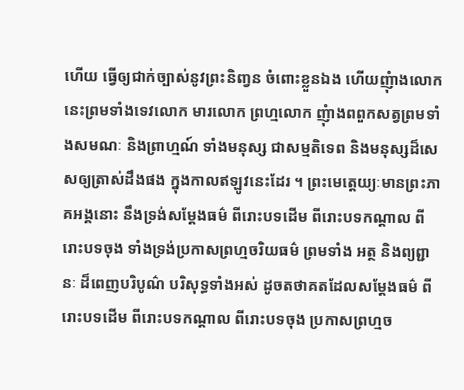ហើយ ធ្វើឲ្យជាក់ច្បាស់នូវព្រះនិញ្វន ចំពោះខ្លួនឯង ហើយញុំាងលោកនេះព្រមទាំងទេវលោក មារលោក ព្រហ្មលោក ញុំាងពពួកសត្វព្រមទាំងសមណៈ និងព្រាហ្មណ៍ ទាំងមនុស្ស ជាសម្មតិទេព និងមនុស្សដ៏សេសឲ្យត្រាស់ដឹងផង ក្នុងកាលឥឡូវនេះដែរ ។ ព្រះមេត្តេយ្យៈមានព្រះភាគអង្គនោះ នឹងទ្រង់សម្តែងធម៌ ពីរោះបទដើម ពីរោះបទកណ្តាល ពីរោះបទចុង ទាំងទ្រង់ប្រកាសព្រហ្មចរិយធម៌ ព្រមទាំង អត្ថ និងព្យព្ជានៈ ដ៏ពេញបរិបូណ៌ បរិសុទ្ធទាំងអស់ ដូចតថាគតដែលសម្តែងធម៌ ពីរោះបទដើម ពីរោះបទកណ្តាល ពីរោះបទចុង ប្រកាសព្រហ្មច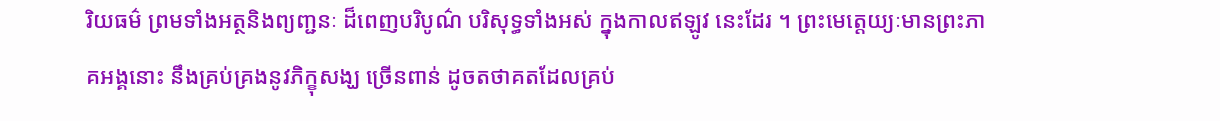រិយធម៌ ព្រមទាំងអត្ថនិងព្យញ្ជនៈ ដ៏ពេញបរិបូណ៌ បរិសុទ្ធទាំងអស់ ក្នុងកាលឥឡូវ នេះដែរ ។ ព្រះមេត្តេយ្យៈមានព្រះភាគអង្គនោះ នឹងគ្រប់គ្រងនូវភិក្ខុសង្ឃ ច្រើនពាន់ ដូចតថាគតដែលគ្រប់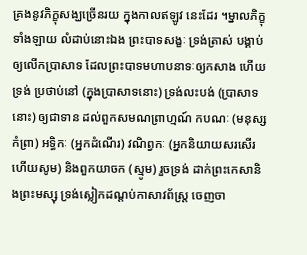គ្រងនូវភិក្ខុសង្ឃច្រើនរយ ក្នុងកាលឥឡូវ នេះដែរ ។ម្នាលភិក្ខុទាំងឡាយ លំដាប់នោះឯង ព្រះបាទសង្ខៈ ទ្រង់ត្រាស់ បង្គាប់ឲ្យលើកប្រាសាទ ដែលព្រះបាទមហាបនាទៈឲ្យកសាង ហើយទ្រង់ ប្រថាប់នៅ (ក្នុងប្រាសាទនោះ) ទ្រង់លះបង់ (ប្រាសាទនោះ) ឲ្យជាទាន ដល់ពួកសមណព្រាហ្មណ៍ កបណៈ (មនុស្សកំព្រា) អទ្ធិកៈ (អ្នកដំណើរ) វណិព្វកៈ (អ្នកនិយាយសរសើរហើយសូម) និងពួកយាចក (ស្មូម) រួចទ្រង់ ដាក់ព្រះកេសានិងព្រះមស្សុ ទ្រង់ស្លៀកដណ្តប់កាសាវព័ស្រ្ត ចេញចា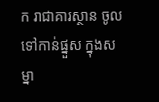ក រាជាគារស្ថាន ចូលទៅកាន់ផ្នួស ក្នុងសម្នា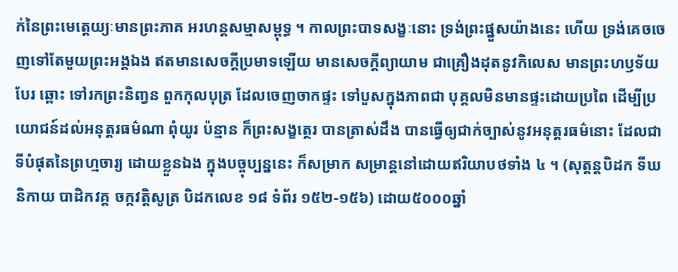ក់នៃព្រះមេត្តេយ្យៈមានព្រះភាគ អរហន្តសម្មាសម្ពុទ្ធ ។ កាលព្រះបាទសង្ខៈនោះ ទ្រង់ព្រះផ្នួសយ៉ាងនេះ ហើយ ទ្រង់គេចចេញទៅតែមួយព្រះអង្គឯង ឥតមានសេចក្តីប្រមាទឡើយ មានសេចក្តីព្យាយាម ជាគ្រឿងដុតនូវកិលេស មានព្រះហឫទ័យបែរ ឆ្ពោះ ទៅរកព្រះនិញ្វន ពួកកុលបុត្រ ដែលចេញចាកផ្ទះ ទៅបួសក្នុងភាពជា បុគ្គលមិនមានផ្ទះដោយប្រពៃ ដើម្បីប្រយោជន៍ដល់អនុត្តរធម៌ណា ពុំយូរ ប៉ន្មាន ក៏ព្រះសង្ខត្ថេរ បានត្រាស់ដឹង បានធ្វើឲ្យជាក់ច្បាស់នូវអនុត្តរធម៌នោះ ដែលជាទីបំផុតនៃព្រហ្មចារ្យ ដោយខ្លួនឯង ក្នុងបច្ចុប្បន្ននេះ ក៏សម្រាក សម្រាន្តនៅដោយឥរិយាបថទាំង ៤ ។ (សុត្តន្តបិដក ទីឃនិកាយ បាដិកវគ្គ ចក្កវត្តិសូត្រ បិដកលេខ ១៨ ទំព័រ ១៥២-១៥៦) ដោយ៥០០០ឆ្នាំ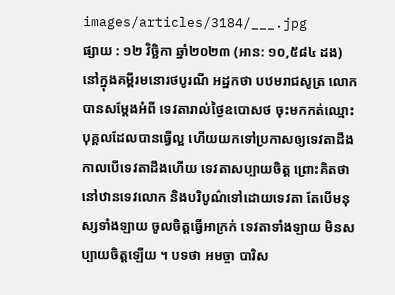images/articles/3184/___.jpg
ផ្សាយ : ១២ វិច្ឆិកា ឆ្នាំ២០២៣ (អាន: ១០,៥៨៤ ដង)
នៅក្នុងគម្ពីរមនេារថបូរណី អដ្ឋកថា បឋមរាជសូត្រ លេាកបានសម្តែងអំពី ទេវតារាល់ថ្ងៃឧបេាសថ ចុះមកកត់ឈ្មេាះបុគ្គលដែលបានធ្វេីល្អ ហេីយយកទៅប្រកាសឲ្យទេវតាដឹង កាលបេីទេវតាដឹងហេីយ ទេវតាសប្បាយចិត្ត ព្រេាះគិតថា នៅឋានទេវលេាក និងបរិបូណ៌ទៅដេាយទេវតា តែបេីមនុស្សទាំងឡាយ ចូលចិត្តធ្វេីអាក្រក់ ទេវតាទាំងឡាយ មិនសប្បាយចិត្តឡេីយ ។ បទថា អមច្ចា បារិស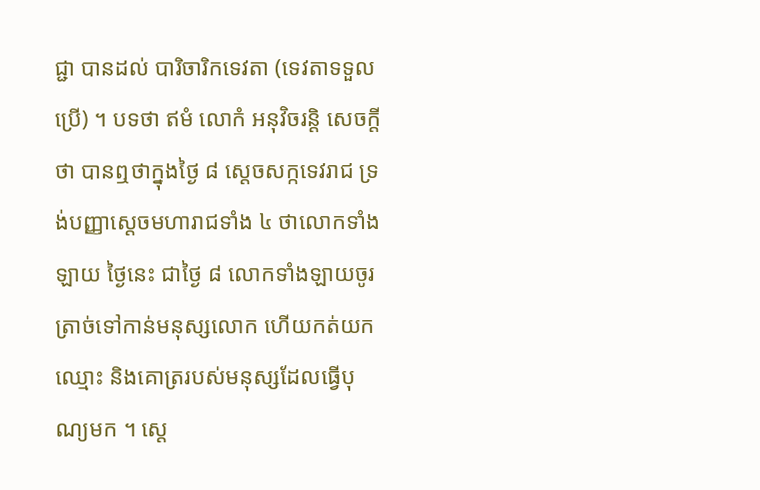ជ្ជា បានដល់ បារិចារិកទេវតា (ទេវតាទទួលប្រេី) ។ បទថា ឥមំ លេាកំ អនុវិចរន្តិ សេចក្តីថា បានឮថាក្នុងថ្ងៃ ៨ សេ្តចសក្កទេវរាជ ទ្រង់បញ្ញាស្តេចមហារាជទាំង ៤ ថាលេាកទាំងឡាយ ថ្ងៃនេះ ជាថ្ងៃ ៨ លេាកទាំងឡាយចូរត្រាច់ទៅកាន់មនុស្សលេាក ហេីយកត់យកឈ្មេាះ និងគេាត្ររបស់មនុស្សដែលធ្វេីបុណ្យមក ។ ស្តេ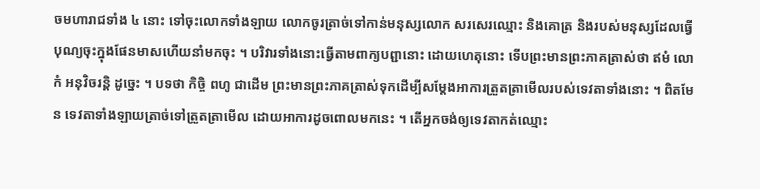ចមហារាជទាំង ៤ នេាះ ទៅចុះលេាកទាំងឡាយ លេាកចូរត្រាច់ទៅកាន់មនុស្សលេាក សរសេរឈ្មេាះ និងគេាត្រ និងរបស់មនុស្សដែលធ្វេីបុណ្យចុះក្នុងផែនមាសហេីយនាំមកចុះ ។ បរិវារទាំងនេាះធ្វេីតាមពាក្យបព្ជានេាះ ដេាយហេតុនេាះ ទេីបព្រះមានព្រះភាគត្រាស់ថា ឥមំ លេាកំ អនុវិចរន្តិ ដូច្នេះ ។ បទថា កិច្ចិ ពហូ ជាដេីម ព្រះមានព្រះភាគត្រាស់ទុកដេីម្បីសម្តែងអាការត្រួតត្រាមេីលរបស់ទេវតាទាំងនេាះ ។ ពិតមែន ទេវតាទាំងឡាយត្រាច់ទៅត្រួតត្រាមេីល ដេាយអាការដូចពេាលមកនេះ ។ តេីអ្នកចង់ឲ្យទេវតាកត់ឈ្មេាះ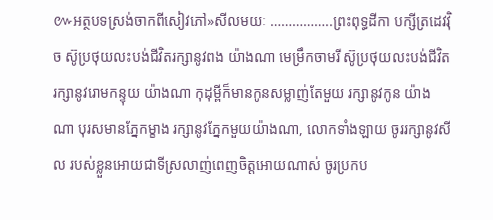៚អត្ថបទស្រង់ចាកពីសៀវភៅ»សីលមយៈ ……………..ព្រះពុទ្ធដីកា បក្សីត្រដេវវុិច ស៊ូប្រថុយលះបង់ជីវិតរក្សានូវពង យ៉ាងណា មេម្រឹកចាមរី ស៊ូប្រថុយលះបង់ជីវិត រក្សានូវរេាមកន្ទុយ យ៉ាងណា កុដុម្ពីក៏មានកូនសម្លាញ់តែមួយ រក្សានូវកូន យ៉ាងណា បុរសមានភ្នែកម្ខាង រក្សានូវភ្នែកមួយយ៉ាងណា, លេាកទាំងឡាយ ចូររក្សានូវសីល របស់ខ្លួនអេាយជាទីស្រលាញ់ពេញចិត្តអេាយណាស់ ចូរប្រកប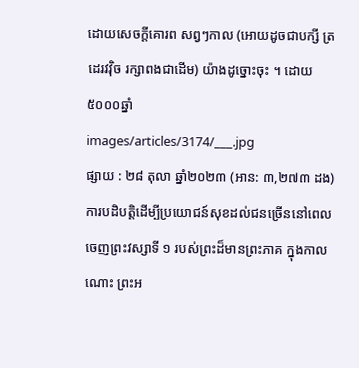ដេាយសេចក្តីគេារព សព្វៗកាល (អេាយដូចជាបក្សី ត្រដេរវវុិច រក្សាពងជាដេីម) យ៉ាងដូច្នេាះចុះ ។ ដោយ៥០០០ឆ្នាំ
images/articles/3174/___.jpg
ផ្សាយ : ២៨ តុលា ឆ្នាំ២០២៣ (អាន: ៣,២៧៣ ដង)
ការបដិបត្តិដើម្បីប្រយោជន៍សុខដល់ជនច្រើននៅពេលចេញព្រះវស្សាទី ១ របស់ព្រះដ៏មានព្រះភាគ ក្នុងកាលណោះ ព្រះអ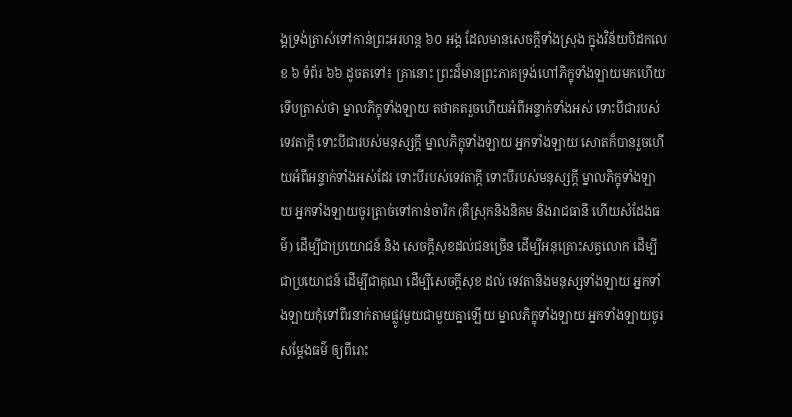ង្គទ្រង់ត្រាស់ទៅកាន់ព្រះអរហន្ត ៦០ អង្គ ដែលមានសេចក្តីទាំងស្រុង ក្នុងវិន័យបិដកលេខ ៦ ទំព័រ ៦៦ ដូចតទៅ៖ គ្រានោះ ព្រះដ៏មានព្រះភាគទ្រង់ហៅភិក្ខុទាំងឡាយមកហើយ ទើបត្រាស់ថា ម្នាលភិក្ខុទាំងឡាយ តថាគតរួចហើយអំពីអន្ទាក់ទាំងអស់ ទោះបីជារបស់ទេវតាក្តី ទោះបីជារបស់មនុស្សក្តី ម្នាលភិក្ខុទាំងឡាយ អ្នកទាំងឡាយ សោតក៏បានរួចហើយអំពីអន្ទាក់ទាំងអស់ដែរ ទោះបីរបស់ទេវតាក្តី ទោះបីរបស់មនុស្សក្តី ម្នាលភិក្ខុទាំងឡាយ អ្នកទាំងឡាយចូរត្រាច់ទៅកាន់ចារិក (គឺស្រុកនិងនិគម និងរាជធានី ហើយសំដែងធម៌) ដើម្បីជាប្រយោជន៍ និង សេចក្តីសុខដល់ជនច្រើន ដើម្បីអនុគ្រោះសត្វលោក ដើម្បីជាប្រយោជន៍ ដើម្បីជាគុណ ដើម្បីសេចក្តីសុខ ដល់ ទេវតានិងមនុស្សទាំងឡាយ អ្នកទាំងឡាយកុំទៅពីរនាក់តាមផ្លូវមួយជាមួយគ្នាឡើយ ម្នាលភិក្ខុទាំងឡាយ អ្នកទាំងឡាយចូរសម្តែងធម៌ ឲ្យពីរោះ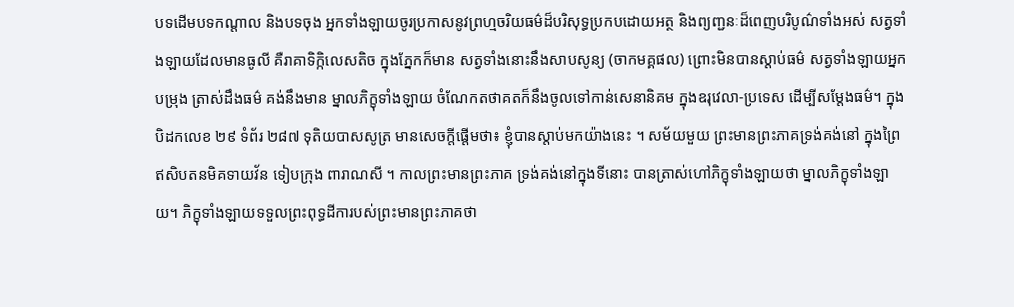បទដើមបទកណ្តាល និងបទចុង អ្នកទាំងឡាយចូរប្រកាសនូវព្រហ្មចរិយធម៌ដ៏បរិសុទ្ធប្រកបដោយអត្ថ និងព្យញ្ជនៈដ៏ពេញបរិបូណ៌ទាំងអស់ សត្វទាំងឡាយដែលមានធូលី គឺរាគាទិក្កិលេសតិច ក្នុងភ្នែកក៏មាន សត្វទាំងនោះនឹងសាបសូន្យ (ចាកមគ្គផល) ព្រោះមិនបានស្តាប់ធម៌ សត្វទាំងឡាយអ្នកបម្រុង ត្រាស់ដឹងធម៌ គង់នឹងមាន ម្នាលភិក្ខុទាំងឡាយ ចំណែកតថាគតក៏នឹងចូលទៅកាន់សេនានិគម ក្នុងឧរុវេលា-ប្រទេស ដើម្បីសម្តែងធម៌។ ក្នុងបិដកលេខ ២៩ ទំព័រ ២៨៧ ទុតិយបាសសូត្រ មានសេចក្តីផ្តើមថា៖ ខ្ញុំបានស្តាប់មកយ៉ាងនេះ ។ សម័យមួយ ព្រះមានព្រះភាគទ្រង់គង់នៅ ក្នុងព្រៃឥសិបតនមិគទាយវ័ន ទៀបក្រុង ពារាណសី ។ កាលព្រះមានព្រះភាគ ទ្រង់គង់នៅក្នុងទីនោះ បានត្រាស់ហៅភិក្ខុទាំងឡាយថា ម្នាលភិក្ខុទាំងឡាយ។ ភិក្ខុទាំងឡាយទទួលព្រះពុទ្ធដីការបស់ព្រះមានព្រះភាគថា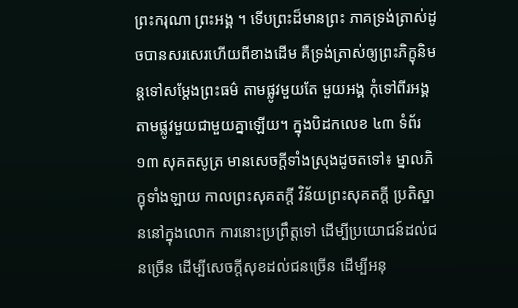ព្រះករុណា ព្រះអង្គ ។ ទើបព្រះដ៏មានព្រះ ភាគទ្រង់ត្រាស់ដូចបានសរសេរហើយពីខាងដើម គឺទ្រង់ត្រាស់ឲ្យព្រះភិក្ខុនិមន្តទៅសម្តែងព្រះធម៌ តាមផ្លូវមួយតែ មួយអង្គ កុំទៅពីរអង្គតាមផ្លូវមួយជាមួយគ្នាឡើយ។ ក្នុងបិដកលេខ ៤៣ ទំព័រ ១៣ សុគតសូត្រ មានសេចក្តីទាំងស្រុងដូចតទៅ៖ ម្នាលភិក្ខុទាំងឡាយ កាលព្រះសុគតក្តី វិន័យព្រះសុគតក្តី ប្រតិស្ឋាននៅក្នុងលោក ការនោះប្រព្រឹត្តទៅ ដើម្បីប្រយោជន៍ដល់ជនច្រើន ដើម្បីសេចក្តីសុខដល់ជនច្រើន ដើម្បីអនុ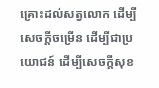គ្រោះដល់សត្វលោក ដើម្បីសេចក្តីចម្រើន ដើម្បីជាប្រយោជន៍ ដើម្បីសេចក្តីសុខ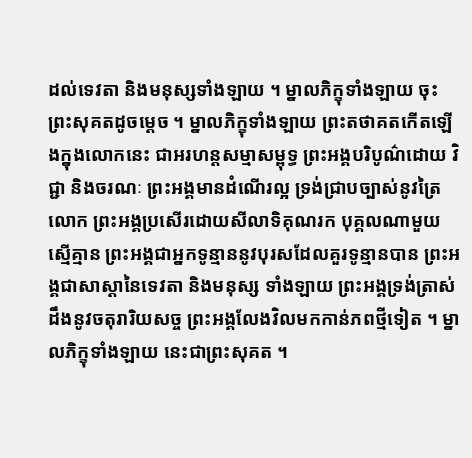ដល់ទេវតា និងមនុស្សទាំងឡាយ ។ ម្នាលភិក្ខុទាំងឡាយ ចុះព្រះសុគតដូចមេ្តច ។ ម្នាលភិក្ខុទាំងឡាយ ព្រះតថាគតកើតឡើងក្នុងលោកនេះ ជាអរហន្តសម្មាសម្ពុទ្ធ ព្រះអង្គបរិបូណ៌ដោយ វិជ្ជា និងចរណៈ ព្រះអង្គមានដំណើរល្អ ទ្រង់ជ្រាបច្បាស់នូវត្រៃលោក ព្រះអង្គប្រសើរដោយសីលាទិគុណរក បុគ្គលណាមួយស្មើគ្មាន ព្រះអង្គជាអ្នកទូន្មាននូវបុរសដែលគួរទូន្មានបាន ព្រះអង្គជាសាស្តានៃទេវតា និងមនុស្ស ទាំងឡាយ ព្រះអង្គទ្រង់ត្រាស់ដឹងនូវចតុរារិយសច្ច ព្រះអង្គលែងវិលមកកាន់ភពថ្មីទៀត ។ ម្នាលភិក្ខុទាំងឡាយ នេះជាព្រះសុគត ។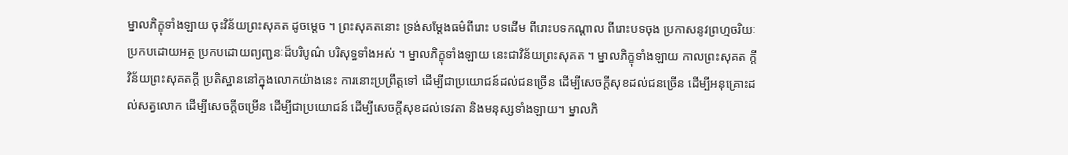ម្នាលភិក្ខុទាំងឡាយ ចុះវិន័យព្រះសុគត ដូចម្តេច ។ ព្រះសុគតនោះ ទ្រង់សម្តែងធម៌ពីរោះ បទដើម ពីរោះបទកណ្តាល ពីរោះបទចុង ប្រកាសនូវព្រហ្មចរិយៈ ប្រកបដោយអត្ថ ប្រកបដោយព្យញ្ជនៈដ៏បរិបូណ៌ បរិសុទ្ធទាំងអស់ ។ ម្នាលភិក្ខុទាំងឡាយ នេះជាវិន័យព្រះសុគត ។ ម្នាលភិក្ខុទាំងឡាយ កាលព្រះសុគត ក្តី វិន័យព្រះសុគតក្តី ប្រតិស្ឋាននៅក្នុងលោកយ៉ាងនេះ ការនោះប្រព្រឹត្តទៅ ដើម្បីជាប្រយោជន៍ដល់ជនច្រើន ដើម្បីសេចក្តីសុខដល់ជនច្រើន ដើម្បីអនុគ្រោះដល់សត្វលោក ដើម្បីសេចក្តីចម្រើន ដើម្បីជាប្រយោជន៍ ដើម្បីសេចក្តីសុខដល់ទេវតា និងមនុស្សទាំងឡាយ។ ម្នាលភិ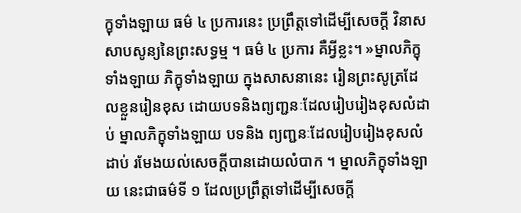ក្ខុទាំងឡាយ ធម៌ ៤ ប្រការនេះ ប្រព្រឹត្តទៅដើម្បីសេចក្តី វិនាសសាបសូន្យនៃព្រះសទ្ធម្ម ។ ធម៌ ៤ ប្រការ គឺអ្វីខ្លះ។ »ម្នាលភិក្ខុទាំងឡាយ ភិក្ខុទាំងឡាយ ក្នុងសាសនានេះ រៀនព្រះសូត្រដែលខ្លួនរៀនខុស ដោយបទនិងព្យញ្ជនៈដែលរៀបរៀងខុសលំដាប់ ម្នាលភិក្ខុទាំងឡាយ បទនិង ព្យញ្ជនៈដែលរៀបរៀងខុសលំដាប់ រមែងយល់សេចក្តីបានដោយលំបាក ។ ម្នាលភិក្ខុទាំងឡាយ នេះជាធម៌ទី ១ ដែលប្រព្រឹត្តទៅដើម្បីសេចក្តី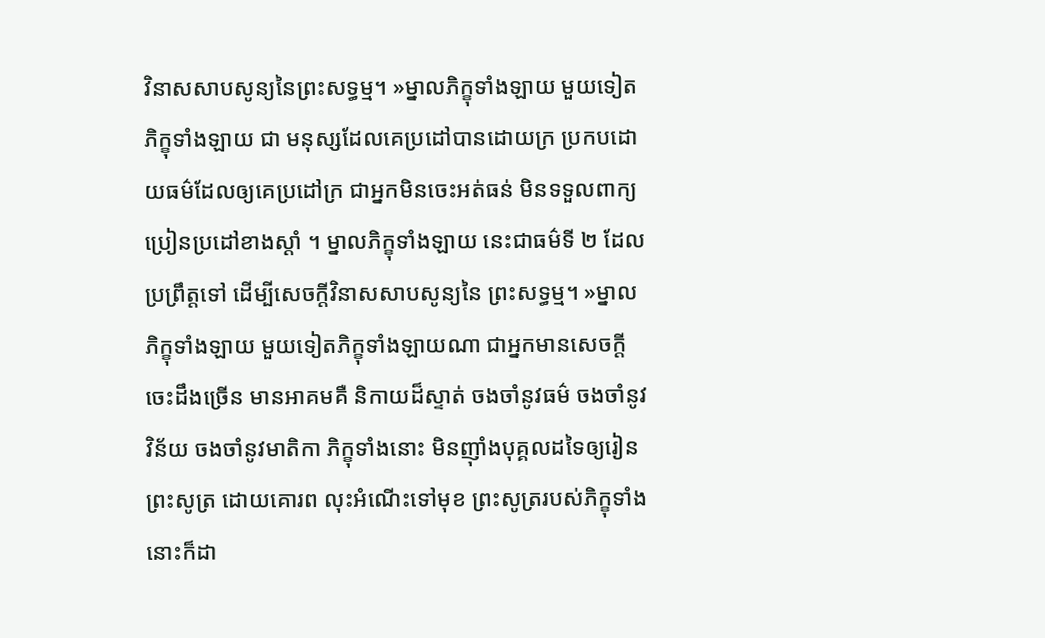វិនាសសាបសូន្យនៃព្រះសទ្ធម្ម។ »ម្នាលភិក្ខុទាំងឡាយ មួយទៀត ភិក្ខុទាំងឡាយ ជា មនុស្សដែលគេប្រដៅបានដោយក្រ ប្រកបដោយធម៌ដែលឲ្យគេប្រដៅក្រ ជាអ្នកមិនចេះអត់ធន់ មិនទទួលពាក្យ ប្រៀនប្រដៅខាងស្តាំ ។ ម្នាលភិក្ខុទាំងឡាយ នេះជាធម៌ទី ២ ដែលប្រព្រឹត្តទៅ ដើម្បីសេចក្តីវិនាសសាបសូន្យនៃ ព្រះសទ្ធម្ម។ »ម្នាលភិក្ខុទាំងឡាយ មួយទៀតភិក្ខុទាំងឡាយណា ជាអ្នកមានសេចក្តីចេះដឹងច្រើន មានអាគមគឺ និកាយដ៏ស្ទាត់ ចងចាំនូវធម៌ ចងចាំនូវវិន័យ ចងចាំនូវមាតិកា ភិក្ខុទាំងនោះ មិនញ៉ាំងបុគ្គលដទៃឲ្យរៀនព្រះសូត្រ ដោយគោរព លុះអំណើះទៅមុខ ព្រះសូត្ររបស់ភិក្ខុទាំងនោះក៏ដា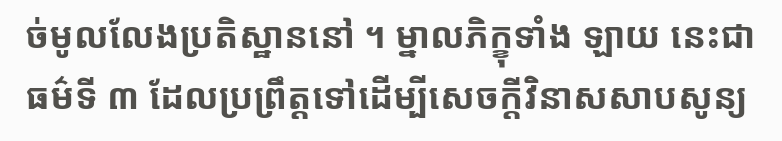ច់មូលលែងប្រតិស្ឋាននៅ ។ ម្នាលភិក្ខុទាំង ឡាយ នេះជាធម៌ទី ៣ ដែលប្រព្រឹត្តទៅដើម្បីសេចក្តីវិនាសសាបសូន្យ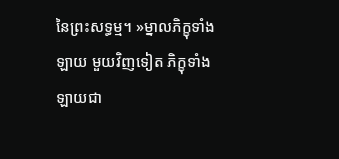នៃព្រះសទ្ធម្ម។ »ម្នាលភិក្ខុទាំងឡាយ មួយវិញទៀត ភិក្ខុទាំងឡាយជា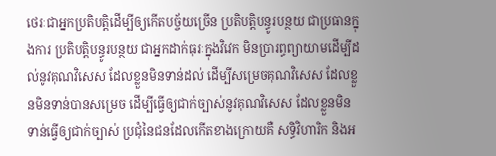ថេរៈជាអ្នកប្រតិបត្តិដើម្បីឲ្យកើតបច្ច័យច្រើន ប្រតិបត្តិបន្ធូរបន្ថយ ជាប្រធានក្នុងការ ប្រតិបត្តិបន្ធូរបន្ថយ ជាអ្នកដាក់ធុរៈក្នុងវិវេក មិនប្រារព្ធព្យាយាមដើម្បីដល់នូវគុណវិសេស ដែលខ្លួនមិនទាន់ដល់ ដើម្បីសម្រេចគុណវិសេស ដែលខ្លួនមិនទាន់បានសម្រេច ដើម្បីធ្វើឲ្យជាក់ច្បាស់នូវគុណវិសេស ដែលខ្លួនមិន ទាន់ធ្វើឲ្យជាក់ច្បាស់ ប្រជុំនៃជនដែលកើតខាងក្រោយគឺ សទ្ធិវិហារិក និងអ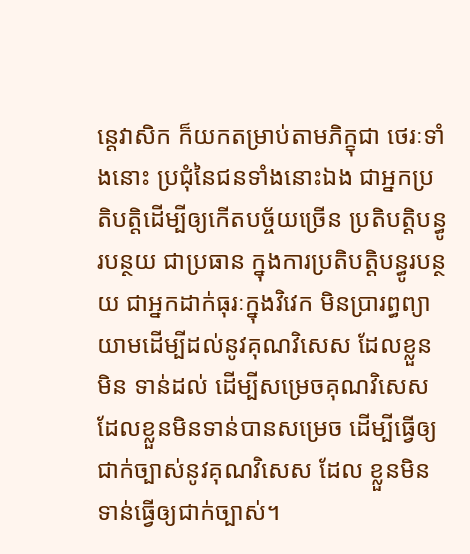ន្តេវាសិក ក៏យកតម្រាប់តាមភិក្ខុជា ថេរៈទាំងនោះ ប្រជុំនៃជនទាំងនោះឯង ជាអ្នកប្រតិបត្តិដើម្បីឲ្យកើតបច្ច័យច្រើន ប្រតិបត្តិបន្ធូរបន្ថយ ជាប្រធាន ក្នុងការប្រតិបត្តិបន្ធូរបន្ថយ ជាអ្នកដាក់ធុរៈក្នុងវិវេក មិនប្រារព្ធព្យាយាមដើម្បីដល់នូវគុណវិសេស ដែលខ្លួនមិន ទាន់ដល់ ដើម្បីសម្រេចគុណវិសេស ដែលខ្លួនមិនទាន់បានសម្រេច ដើម្បីធ្វើឲ្យជាក់ច្បាស់នូវគុណវិសេស ដែល ខ្លួនមិនទាន់ធ្វើឲ្យជាក់ច្បាស់។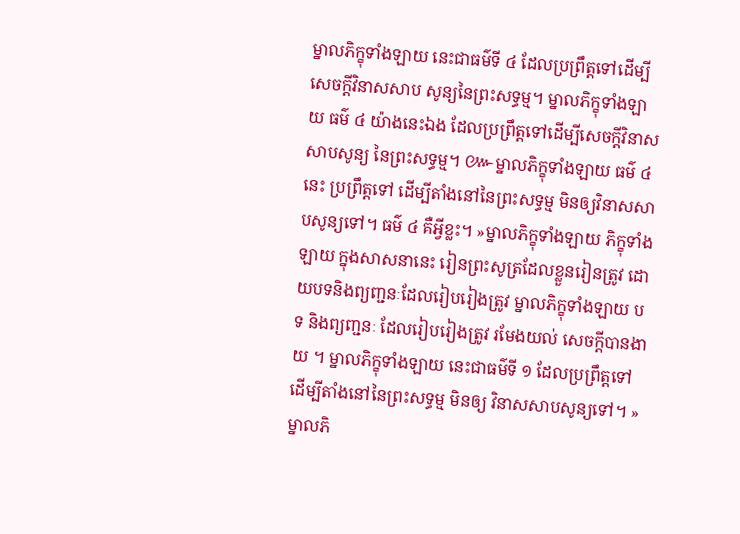ម្នាលភិក្ខុទាំងឡាយ នេះជាធម៌ទី ៤ ដែលប្រព្រឹត្តទៅដើម្បីសេចក្តីវិនាសសាប សូន្យនៃព្រះសទ្ធម្ម។ ម្នាលភិក្ខុទាំងឡាយ ធម៌ ៤ យ៉ាងនេះឯង ដែលប្រព្រឹត្តទៅដើម្បីសេចក្តីវិនាសសាបសូន្យ នៃព្រះសទ្ធម្ម។ ៚ម្នាលភិក្ខុទាំងឡាយ ធម៌ ៤ នេះ ប្រព្រឹត្តទៅ ដើម្បីតាំងនៅនៃព្រះសទ្ធម្ម មិនឲ្យវិនាសសាបសូន្យទៅ។ ធម៌ ៤ គឺអ្វីខ្លះ។ »ម្នាលភិក្ខុទាំងឡាយ ភិក្ខុទាំងឡាយ ក្នុងសាសនានេះ រៀនព្រះសូត្រដែលខ្លួនរៀនត្រូវ ដោយបទនិងព្យញ្ជនៈដែលរៀបរៀងត្រូវ ម្នាលភិក្ខុទាំងឡាយ បទ និងព្យញ្ជនៈ ដែលរៀបរៀងត្រូវ រមែងយល់ សេចក្តីបានងាយ ។ ម្នាលភិក្ខុទាំងឡាយ នេះជាធម៌ទី ១ ដែលប្រព្រឹត្តទៅដើម្បីតាំងនៅនៃព្រះសទ្ធម្ម មិនឲ្យ វិនាសសាបសូន្យទៅ។ »ម្នាលភិ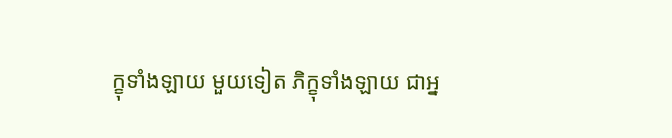ក្ខុទាំងឡាយ មួយទៀត ភិក្ខុទាំងឡាយ ជាអ្ន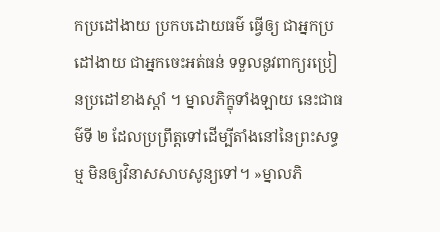កប្រដៅងាយ ប្រកបដោយធម៌ ធ្វើឲ្យ ជាអ្នកប្រដៅងាយ ជាអ្នកចេះអត់ធន់ ទទួលនូវពាក្យរប្រៀនប្រដៅខាងស្តាំ ។ ម្នាលភិក្ខុទាំងឡាយ នេះជាធម៌ទី ២ ដែលប្រព្រឹត្តទៅដើម្បីតាំងនៅនៃព្រះសទ្ធម្ម មិនឲ្យវិនាសសាបសូន្យទៅ។ »ម្នាលភិ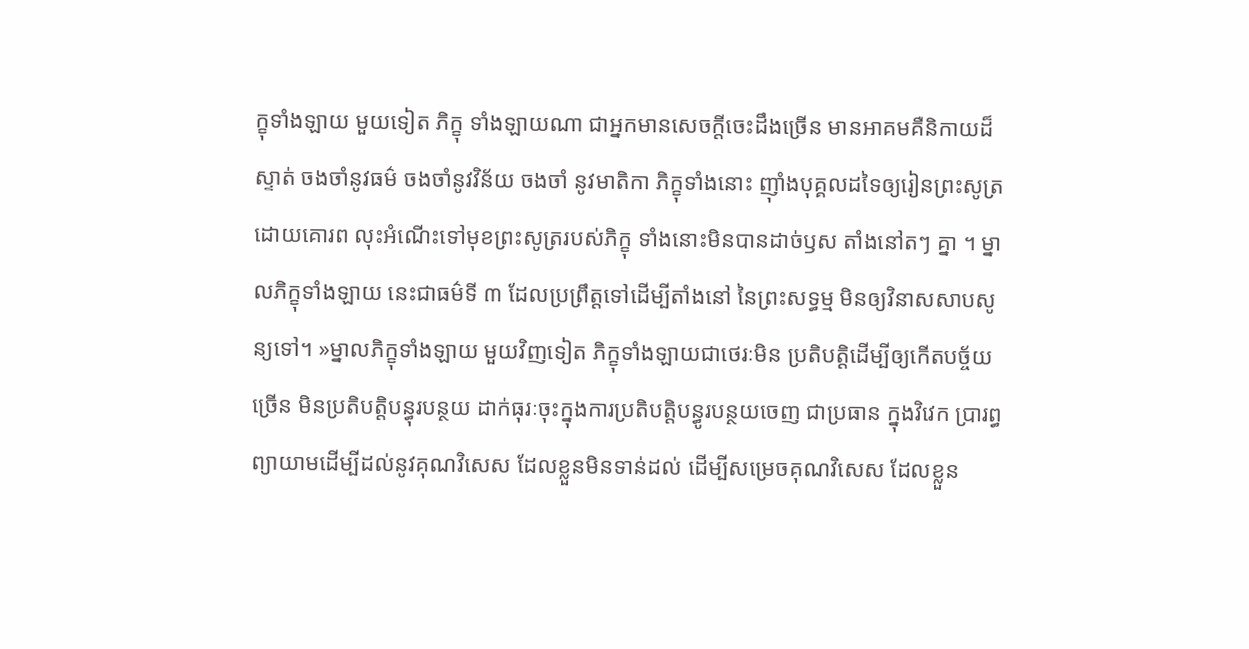ក្ខុទាំងឡាយ មួយទៀត ភិក្ខុ ទាំងឡាយណា ជាអ្នកមានសេចក្តីចេះដឹងច្រើន មានអាគមគឺនិកាយដ៏ស្ទាត់ ចងចាំនូវធម៌ ចងចាំនូវវិន័យ ចងចាំ នូវមាតិកា ភិក្ខុទាំងនោះ ញ៉ាំងបុគ្គលដទៃឲ្យរៀនព្រះសូត្រដោយគោរព លុះអំណើះទៅមុខព្រះសូត្ររបស់ភិក្ខុ ទាំងនោះមិនបានដាច់ឫស តាំងនៅតៗ គ្នា ។ ម្នាលភិក្ខុទាំងឡាយ នេះជាធម៌ទី ៣ ដែលប្រព្រឹត្តទៅដើម្បីតាំងនៅ នៃព្រះសទ្ធម្ម មិនឲ្យវិនាសសាបសូន្យទៅ។ »ម្នាលភិក្ខុទាំងឡាយ មួយវិញទៀត ភិក្ខុទាំងឡាយជាថេរៈមិន ប្រតិបត្តិដើម្បីឲ្យកើតបច្ច័យច្រើន មិនប្រតិបត្តិបន្ធុរបន្ថយ ដាក់ធុរៈចុះក្នុងការប្រតិបត្តិបន្ធូរបន្ថយចេញ ជាប្រធាន ក្នុងវិវេក ប្រារព្ធព្យាយាមដើម្បីដល់នូវគុណវិសេស ដែលខ្លួនមិនទាន់ដល់ ដើម្បីសម្រេចគុណវិសេស ដែលខ្លួន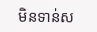មិនទាន់ស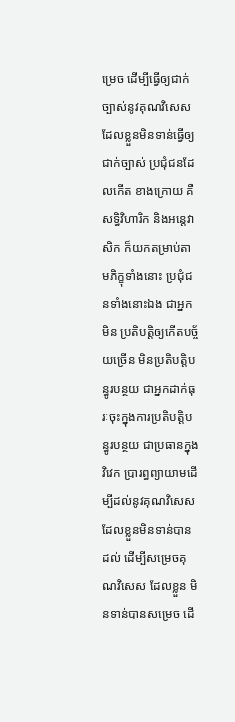ម្រេច ដើម្បីធ្វើឲ្យជាក់ច្បាស់នូវគុណវិសេស ដែលខ្លួនមិនទាន់ធ្វើឲ្យជាក់ច្បាស់ ប្រជុំជនដែលកើត ខាងក្រោយ គឺ សទ្ធិវិហារិក និងអន្តេវាសិក ក៏យកតម្រាប់តាមភិក្ខុទាំងនោះ ប្រជុំជនទាំងនោះឯង ជាអ្នកមិន ប្រតិបត្តិឲ្យកើតបច្ច័យច្រើន មិនប្រតិបត្តិបន្ធូរបន្ថយ ជាអ្នកដាក់ធុរៈចុះក្នុងការប្រតិបត្តិបន្ធូរបន្ថយ ជាប្រធានក្នុង វិវេក ប្រារព្ធព្យាយាមដើម្បីដល់នូវគុណវិសេស ដែលខ្លួនមិនទាន់បានដល់ ដើម្បីសម្រេចគុណវិសេស ដែលខ្លួន មិនទាន់បានសម្រេច ដើ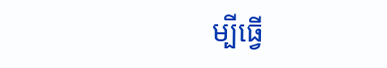ម្បីធ្វើ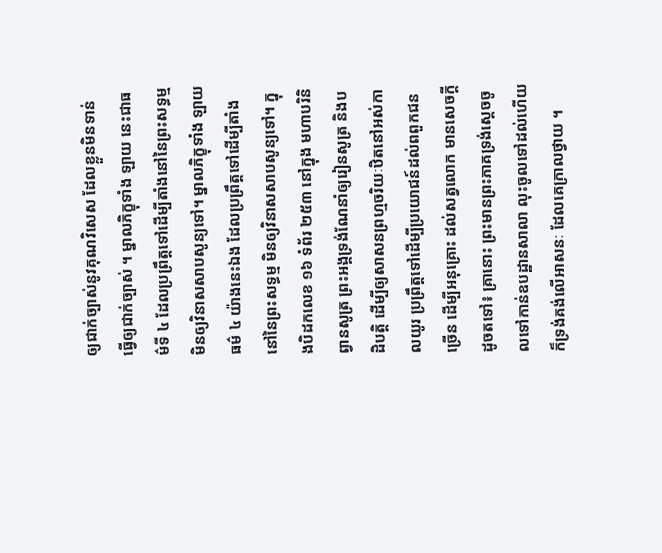ឲ្យជាក់ច្បាស់នូវគុណវិសេស ដែលខ្លួនមិនទាន់ធ្វើឲ្យជាក់ច្បាស់ ។ ម្នាលភិក្ខុទាំង ឡាយ នេះជាធម៌ទី ៤ ដែលប្រព្រឹត្តទៅដើម្បីតាំងនៅនៃព្រះសទ្ធម្ម មិនឲ្យវិនាសសាបសូន្យទៅ។ ម្នាលភិក្ខុទាំង ឡាយ ធម៌ ៤ យ៉ាងនេះឯង ដែលប្រព្រឹត្តទៅដើម្បីតាំងនៅនៃព្រះសទ្ធម្ម មិនឲ្យវិនាសសាបសូន្យទៅ។ ក្នុងបិដកលេខ ១៦ ទំព័រ ២៥៣ នៅក្នុង មហាបរិនិព្វានសូត្រ ព្រះអង្គទ្រង់ណែនាំឲ្យរៀនសូត្រ និងបដិបត្តិ ដើម្បីឲ្យសាសនព្រហ្មចរិយៈឋិតនៅអស់កាលយូរ ប្រព្រឹត្តទៅដើម្បីប្រយោជន៍ដល់ពពួកជនច្រើន ដើម្បីអនុគ្រោះ ដល់សត្វលោក មានសេចក្តីដូចតទៅ៖ គ្រានោះ ព្រះមានព្រះភាគទ្រង់ស្តេចចូលទៅកាន់ឧបដ្ឋានសាលា លុះចូលទៅដល់ហើយ ក៏ទ្រង់គង់លើអាសនៈ ដែលគេក្រាលថ្វាយ ។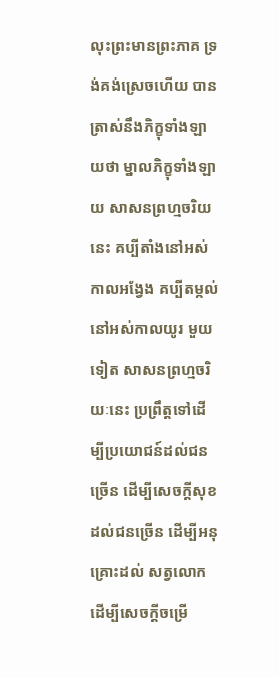លុះព្រះមានព្រះភាគ ទ្រង់គង់ស្រេចហើយ បានត្រាស់នឹងភិក្ខុទាំងឡាយថា ម្នាលភិក្ខុទាំងឡាយ សាសនព្រហ្មចរិយនេះ គប្បីតាំងនៅអស់កាលអង្វែង គប្បីតម្កល់នៅអស់កាលយូរ មួយទៀត សាសនព្រហ្មចរិយៈនេះ ប្រព្រឹត្តទៅដើម្បីប្រយោជន៍ដល់ជនច្រើន ដើម្បីសេចក្តីសុខដល់ជនច្រើន ដើម្បីអនុគ្រោះដល់ សត្វលោក ដើម្បីសេចក្តីចម្រើ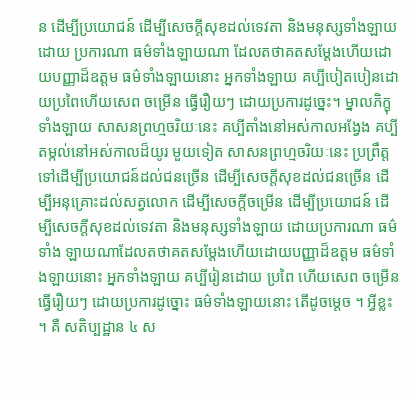ន ដើម្បីប្រយោជន៍ ដើម្បីសេចក្តីសុខដល់ទេវតា និងមនុស្សទាំងឡាយ ដោយ ប្រការណា ធម៌ទាំងឡាយណា ដែលតថាគតសម្តែងហើយដោយបញ្ញាដ៏ឧត្តម ធម៌ទាំងឡាយនោះ អ្នកទាំងឡាយ គប្បីបៀតបៀនដោយប្រពៃហើយសេព ចម្រើន ធ្វើរឿយៗ ដោយប្រការដូច្នេះ។ ម្នាលភិក្ខុទាំងឡាយ សាសនព្រហ្មចរិយៈនេះ គប្បីតាំងនៅអស់កាលអង្វែង គប្បីតម្កល់នៅអស់កាលដ៏យូរ មួយទៀត សាសនព្រហ្មចរិយៈនេះ ប្រព្រឹត្តទៅដើម្បីប្រយោជន៍ដល់ជនច្រើន ដើម្បីសេចក្តីសុខដល់ជនច្រើន ដើម្បីអនុគ្រោះដល់សត្វលោក ដើម្បីសេចក្តីចម្រើន ដើម្បីប្រយោជន៍ ដើម្បីសេចក្តីសុខដល់ទេវតា និងមនុស្សទាំងឡាយ ដោយប្រការណា ធម៌ទាំង ឡាយណាដែលតថាគតសម្តែងហើយដោយបញ្ញាដ៏ឧត្តម ធម៌ទាំងឡាយនោះ អ្នកទាំងឡាយ គប្បីរៀនដោយ ប្រពៃ ហើយសេព ចម្រើន ធ្វើរឿយៗ ដោយប្រការដូច្នោះ ធម៌ទាំងឡាយនោះ តើដូចម្តេច ។ អ្វីខ្លះ ។ គឺ សតិប្បដ្ឋាន ៤ ស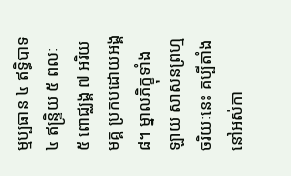ម្មប្បធាន ៤ ឥទ្ធិបាទ ៤ ឥន្ទ្រិយ ៥ ពលៈ ៥ ពោជ្ឈង្គ ៧ អរិយមគ្គ ប្រកបដោយអង្គ ៨។ ម្នាលភិក្ខុទាំងឡាយ សាសនព្រហ្មចរិយៈនេះ គប្បីតាំងនៅអស់កា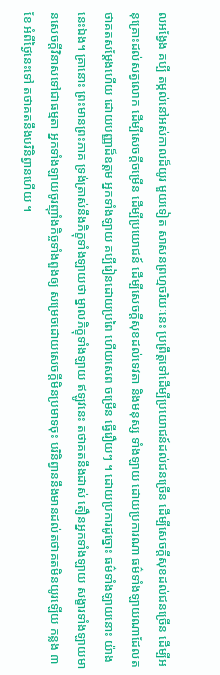លអង្វែង គប្បី តម្កល់នៅអស់កាលដ៏យូរ មួយទៀត សាសនព្រហ្មចរិយៈនេះ ប្រព្រឹត្តទៅដើម្បីប្រយោជន៍ដល់ជនច្រើន ដើម្បីសេចក្តីសុខដល់ជនច្រើន ដើម្បីអនុគ្រោះដល់សត្វលោក ដើម្បីសេចក្តីចម្រើន ដើម្បីប្រយោជន៍ ដើម្បីសេចក្តីសុខដល់ទេវតា និងមនុស្ស ទាំងឡាយ ដោយប្រការណា ធម៌ទាំងឡាយណាដែលតថាគតសម្តែងហើយ ដោយបញ្ញាដ៏ឧត្តម អ្នកទាំងឡាយ គប្បីរៀនដោយប្រពៃ ហើយសេព ចម្រើន ធ្វើរឿយៗ ។ ដោយប្រការដូច្នោះ ធម៌ទាំងឡាយនោះ យ៉ាងនេះឯង។ គ្រានោះ ព្រះមានព្រះភាគ ទ្រង់ត្រាស់នឹងភិក្ខុទាំងឡាយថា ម្នាលភិក្ខុទាំងឡាយ ឥឡូវនេះ តថាគតនឹងដាស់ តឿនអ្នកទាំងឡាយ សង្ខារទាំងឡាយមានសេចក្តីវិនាសទៅជាធម្មតា អ្នកទាំងឡាយចូរញ៉ាំងកិច្ចទាំងពួងឲ្យ សម្រេចដោយសេចក្តីមិនប្រមាទចុះ បរិនិព្វាននឹងមានដល់តថាគតមិនយូរឡើយ កន្លង ៣ ខែ អំពីថ្ងៃនេះទៅ តថាគតនឹងបរិនិព្វានហើយ ។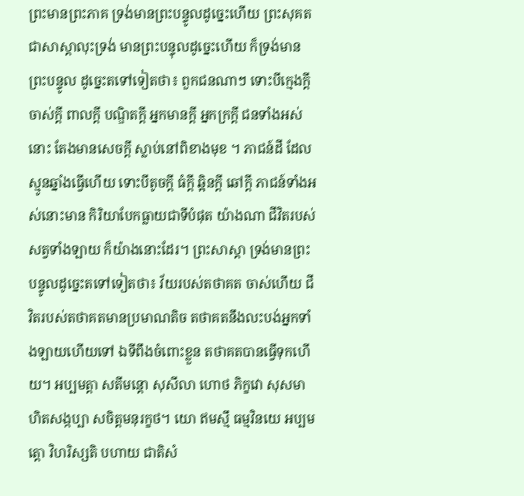ព្រះមានព្រះភាគ ទ្រង់មានព្រះបន្ទូលដូច្នេះហើយ ព្រះសុគតជាសាស្តាលុះទ្រង់ មានព្រះបន្ទុលដូច្នេះហើយ ក៏ទ្រង់មានព្រះបន្ទូល ដូច្នេះតទៅទៀតថា៖ ពួកជនណាៗ ទោះបីក្មេងក្តី ចាស់ក្តី ពាលក្តី បណ្ឌិតក្តី អ្នកមានក្តី អ្នកក្រក្តី ជនទាំងអស់នោះ តែងមានសេចក្តី ស្លាប់នៅពិខាងមុខ ។ ភាជន៍ដី ដែលស្មូនឆ្នាំងធ្វើហើយ ទោះបីតូចក្តី ធំក្តី ឆ្អិនក្តី ឆៅក្តី ភាជន៍ទាំងអស់នោះមាន កិរិយាបែកធ្លាយជាទីបំផុត យ៉ាងណា ជីវិតរបស់សត្វទាំងឡាយ ក៏យ៉ាងនោះដែរ។ ព្រះសាស្តា ទ្រង់មានព្រះបន្ទូលដូច្នេះតទៅទៀតថា៖ វ័យរបស់តថាគត ចាស់ហើយ ជីវិតរបស់តថាគតមានប្រមាណតិច តថាគតនឹងលះបង់អ្នកទាំងឡាយហើយទៅ ឯទីពឹងចំពោះខ្លួន តថាគតបានធ្វើទុកហើយ។ អប្បមត្តា សតីមន្តោ សុសីលា ហោថ ភិក្ខវោ សុសមាហិតសង្កប្បា សចិត្តមនុរក្ខថ។ យោ ឥមស្មឹ ធម្មវិនយេ អប្បមត្តោ វិហរិស្សតិ បហាយ ជាតិសំ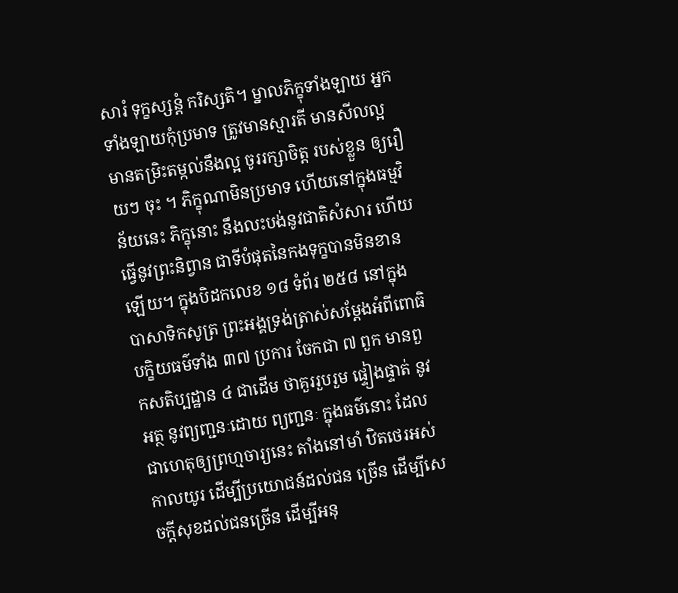សារំ ទុក្ខស្សន្តំ ករិស្សតិ។ ម្នាលភិក្ខុទាំងឡាយ អ្នកទាំងឡាយកុំប្រមាទ ត្រូវមានស្មារតី មានសីលល្អ មានតម្រិះតម្កល់នឹងល្អ ចូររក្សាចិត្ត របស់ខ្លួន ឲ្យរឿយៗ ចុះ ។ ភិក្ខុណាមិនប្រមាទ ហើយនៅក្នុងធម្មវិន័យនេះ ភិក្ខុនោះ នឹងលះបង់នូវជាតិសំសារ ហើយធ្វើនូវព្រះនិព្វាន ជាទីបំផុតនៃកងទុក្ខបានមិនខានឡើយ។ ក្នុងបិដកលេខ ១៨ ទំព័រ ២៥៨ នៅក្នុង បាសាទិកសូត្រ ព្រះអង្គទ្រង់ត្រាស់សម្តែងអំពីពោធិបក្ខិយធម៌ទាំង ៣៧ ប្រការ ចែកជា ៧ ពួក មានពួកសតិប្បដ្ឋាន ៤ ជាដើម ថាគួររួបរួម ផ្ទៀងផ្ទាត់ នូវអត្ថ នូវព្យញ្ជនៈដោយ ព្យញ្ជនៈ ក្នុងធម៌នោះ ដែលជាហេតុឲ្យព្រហ្មចារ្យនេះ តាំងនៅមាំ ឋិតថេរអស់កាលយូរ ដើម្បីប្រយោជន៍ដល់ជន ច្រើន ដើម្បីសេចក្តីសុខដល់ជនច្រើន ដើម្បីអនុ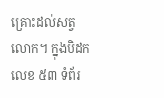គ្រោះដល់សត្វលោក។ ក្នុងបិដកលេខ ៥៣ ទំព័រ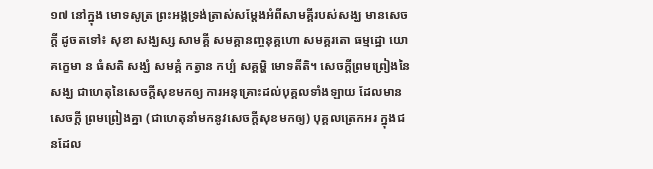១៧ នៅក្នុង មោទសូត្រ ព្រះអង្គទ្រង់ត្រាស់សម្តែងអំពីសាមគ្គីរបស់សង្ឃ មានសេចក្តី ដូចតទៅ៖ សុខា សង្ឃស្ស សាមគ្គី សមគ្គានញ្ចនុគ្គហោ សមគ្គរតោ ធម្មដ្ឋោ យោគកេ្ខមា ន ធំសតិ សង្ឃំ សមគ្គំ កត្វាន កប្បំ សគ្គម្ហិ មោទតីតិ។ សេចក្តីព្រមព្រៀងនៃសង្ឃ ជាហេតុនៃសេចក្តីសុខមកឲ្យ ការអនុគ្រោះដល់បុគ្គលទាំងឡាយ ដែលមានសេចក្តី ព្រមព្រៀងគ្នា (ជាហេតុនាំមកនូវសេចក្តីសុខមកឲ្យ) បុគ្គលត្រេកអរ ក្នុងជនដែល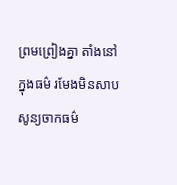ព្រមព្រៀងគ្នា តាំងនៅក្នុងធម៌ រមែងមិនសាបសូន្យចាកធម៌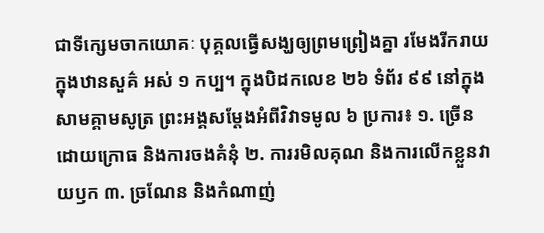ជាទីក្សេមចាកយោគៈ បុគ្គលធ្វើសង្ឃឲ្យព្រមព្រៀងគ្នា រមែងរីករាយក្នុងឋានសួគ៌ អស់ ១ កប្ប។ ក្នុងបិដកលេខ ២៦ ទំព័រ ៩៩ នៅក្នុង សាមគ្គាមសូត្រ ព្រះអង្គសម្តែងអំពីវិវាទមូល ៦ ប្រការ៖ ១. ច្រើនដោយក្រោធ និងការចងគំនុំ ២. ការរមិលគុណ និងការលើកខ្លួនវាយឫក ៣. ច្រណែន និងកំណាញ់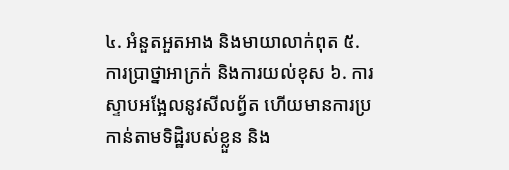៤. អំនួតអួតអាង និងមាយាលាក់ពុត ៥. ការប្រាថ្នាអាក្រក់ និងការយល់ខុស ៦. ការស្ទាបអង្អែលនូវសីលព្វ័ត ហើយមានការប្រកាន់តាមទិដ្ឋិរបស់ខ្លួន និង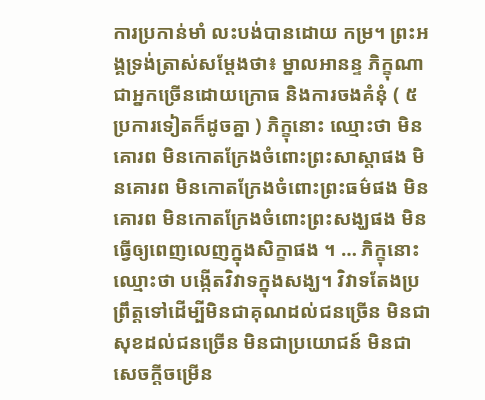ការប្រកាន់មាំ លះបង់បានដោយ កម្រ។ ព្រះអង្គទ្រង់ត្រាស់សម្តែងថា៖ ម្នាលអានន្ទ ភិក្ខុណា ជាអ្នកច្រើនដោយក្រោធ និងការចងគំនុំ ( ៥ ប្រការទៀតក៏ដូចគ្នា ) ភិក្ខុនោះ ឈ្មោះថា មិនគោរព មិនកោតក្រែងចំពោះព្រះសាស្តាផង មិនគោរព មិនកោតក្រែងចំពោះព្រះធម៌ផង មិនគោរព មិនកោតក្រែងចំពោះព្រះសង្ឃផង មិនធ្វើឲ្យពេញលេញក្នុងសិក្ខាផង ។ … ភិក្ខុនោះ ឈ្មោះថា បង្កើតវិវាទក្នុងសង្ឃ។ វិវាទតែងប្រព្រឹត្តទៅដើម្បីមិនជាគុណដល់ជនច្រើន មិនជាសុខដល់ជនច្រើន មិនជាប្រយោជន៍ មិនជាសេចក្តីចម្រើន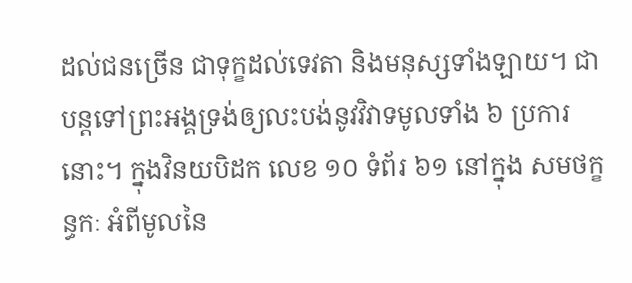ដល់ជនច្រើន ជាទុក្ខដល់ទេវតា និងមនុស្សទាំងឡាយ។ ជាបន្តទៅព្រះអង្គទ្រង់ឲ្យលះបង់នូវវិវាទមូលទាំង ៦ ប្រការនោះ។ ក្នុងវិនយបិដក លេខ ១០ ទំព័រ ៦១ នៅក្នុង សមថក្ខន្ធកៈ អំពីមូលនៃ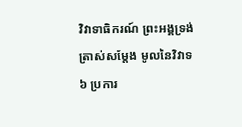វិវាទាធិករណ៍ ព្រះអង្គទ្រង់ត្រាស់សម្តែង មូលនៃវិវាទ ៦ ប្រការ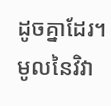ដូចគ្នាដែរ។ មូលនៃវិវា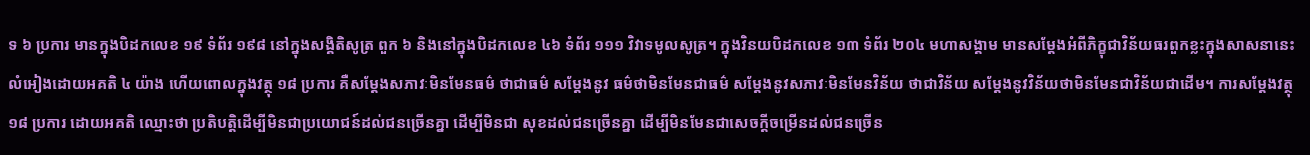ទ ៦ ប្រការ មានក្នុងបិដកលេខ ១៩ ទំព័រ ១៩៨ នៅក្នុងសង្គិតិសូត្រ ពួក ៦ និងនៅក្នុងបិដកលេខ ៤៦ ទំព័រ ១១១ វិវាទមូលសូត្រ។ ក្នុងវិនយបិដកលេខ ១៣ ទំព័រ ២០៤ មហាសង្គាម មានសម្តែងអំពីភិក្ខុជាវិន័យធរពួកខ្លះក្នុងសាសនានេះ លំអៀងដោយអគតិ ៤ យ៉ាង ហើយពោលក្នុងវត្ថុ ១៨ ប្រការ គឺសម្តែងសភាវៈមិនមែនធម៌ ថាជាធម៌ សម្តែងនូវ ធម៌ថាមិនមែនជាធម៌ សម្តែងនូវសភាវៈមិនមែនវិន័យ ថាជាវិន័យ សម្តែងនូវវិន័យថាមិនមែនជាវិន័យជាដើម។ ការសម្តែងវត្ថុ ១៨ ប្រការ ដោយអគតិ ឈ្មោះថា ប្រតិបត្តិដើម្បីមិនជាប្រយោជន៍ដល់ជនច្រើនគ្នា ដើម្បីមិនជា សុខដល់ជនច្រើនគ្នា ដើម្បីមិនមែនជាសេចក្តីចម្រើនដល់ជនច្រើន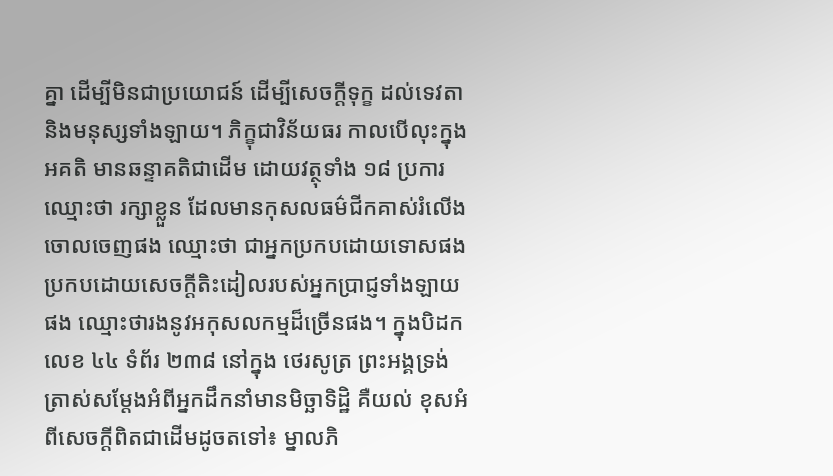គ្នា ដើម្បីមិនជាប្រយោជន៍ ដើម្បីសេចក្តីទុក្ខ ដល់ទេវតា និងមនុស្សទាំងឡាយ។ ភិក្ខុជាវិន័យធរ កាលបើលុះក្នុងអគតិ មានឆន្ទាគតិជាដើម ដោយវត្ថុទាំង ១៨ ប្រការ ឈ្មោះថា រក្សាខ្លួន ដែលមានកុសលធម៌ជីកគាស់រំលើងចោលចេញផង ឈ្មោះថា ជាអ្នកប្រកបដោយទោសផង ប្រកបដោយសេចក្តីតិះដៀលរបស់អ្នកប្រាជ្ញទាំងឡាយផង ឈ្មោះថារងនូវអកុសលកម្មដ៏ច្រើនផង។ ក្នុងបិដកលេខ ៤៤ ទំព័រ ២៣៨ នៅក្នុង ថេរសូត្រ ព្រះអង្គទ្រង់ត្រាស់សម្តែងអំពីអ្នកដឹកនាំមានមិច្ឆាទិដ្ឋិ គឺយល់ ខុសអំពីសេចក្តីពិតជាដើមដូចតទៅ៖ ម្នាលភិ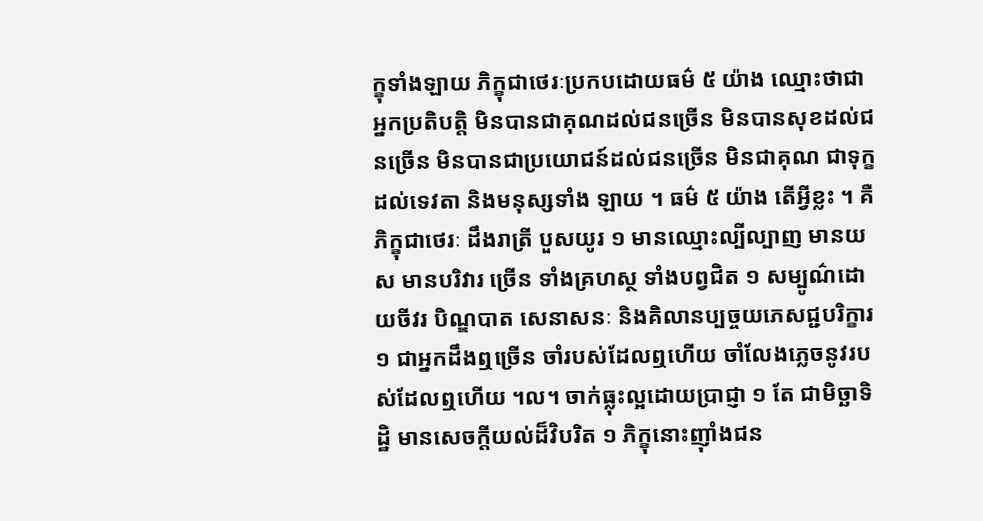ក្ខុទាំងឡាយ ភិក្ខុជាថេរៈប្រកបដោយធម៌ ៥ យ៉ាង ឈ្មោះថាជាអ្នកប្រតិបត្តិ មិនបានជាគុណដល់ជនច្រើន មិនបានសុខដល់ជនច្រើន មិនបានជាប្រយោជន៍ដល់ជនច្រើន មិនជាគុណ ជាទុក្ខដល់ទេវតា និងមនុស្សទាំង ឡាយ ។ ធម៌ ៥ យ៉ាង តើអ្វីខ្លះ ។ គឺភិក្ខុជាថេរៈ ដឹងរាត្រី បួសយូរ ១ មានឈ្មោះល្បីល្បាញ មានយស មានបរិវារ ច្រើន ទាំងគ្រហស្ថ ទាំងបព្វជិត ១ សម្បូណ៌ដោយចីវរ បិណ្ឌបាត សេនាសនៈ និងគិលានប្បច្ចយភេសជ្ជបរិក្ខារ ១ ជាអ្នកដឹងឮច្រើន ចាំរបស់ដែលឮហើយ ចាំលែងភ្លេចនូវរបស់ដែលឮហើយ ។ល។ ចាក់ធ្លុះល្អដោយប្រាជ្ញា ១ តែ ជាមិច្ឆាទិដ្ឋិ មានសេចក្តីយល់ដ៏វិបរិត ១ ភិក្ខុនោះញ៉ាំងជន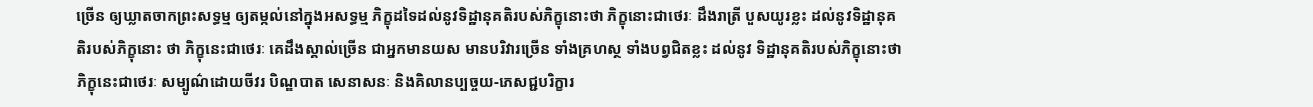ច្រើន ឲ្យឃ្លាតចាកព្រះសទ្ធម្ម ឲ្យតម្កល់នៅក្នុងអសទ្ធម្ម ភិក្ខុដទៃដល់នូវទិដ្ឋានុគតិរបស់ភិក្ខុនោះថា ភិក្ខុនោះជាថេរៈ ដឹងរាត្រី បួសយូរខ្លះ ដល់នូវទិដ្ឋានុគតិរបស់ភិក្ខុនោះ ថា ភិក្ខុនេះជាថេរៈ គេដឹងស្គាល់ច្រើន ជាអ្នកមានយស មានបរិវារច្រើន ទាំងគ្រហស្ថ ទាំងបព្វជិតខ្លះ ដល់នូវ ទិដ្ឋានុគតិរបស់ភិក្ខុនោះថា ភិក្ខុនេះជាថេរៈ សម្បូណ៌ដោយចីវរ បិណ្ឌបាត សេនាសនៈ និងគិលានប្បច្ចយ-ភេសជ្ជបរិក្ខារ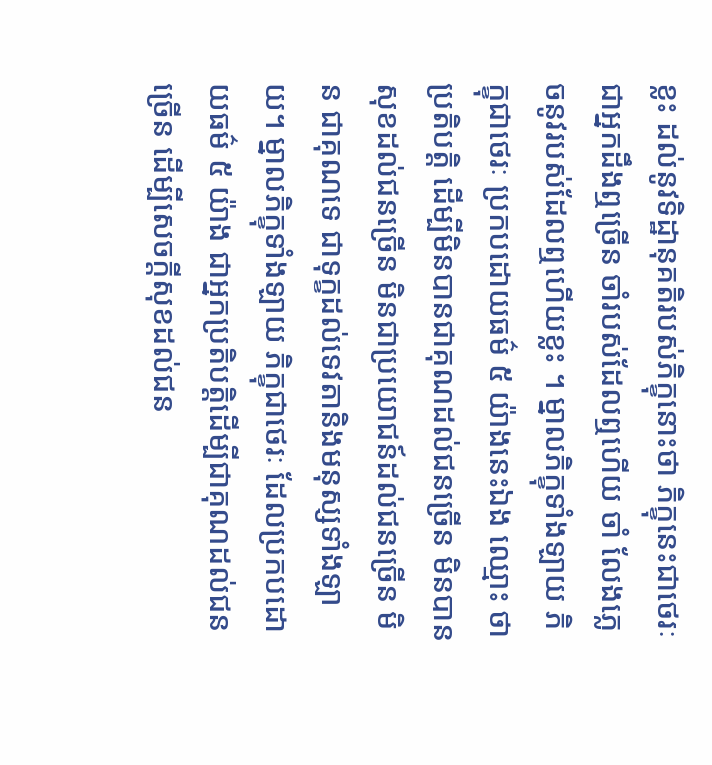ខ្លះ ដល់នូវទិដ្ឋានុគតិរបស់ភិក្ខុនោះថា ភិក្ខុនេះជាថេរៈ ជាអ្នកដឹងឮច្រើន ចាំរបស់ដែលឮហើយ ចាំ លែងភ្លេចនូវរបស់ដែលឮហើយខ្លះ ។ ម្នាលភិក្ខុទាំងឡាយ ភិក្ខុជាថេរៈ ប្រកបដោយធម៌ ៥ យ៉ាងនេះឯង ឈ្មោះ ថា ប្រតិបត្តិ ដើម្បីមិនបានជាគុណដល់ជនច្រើន មិនបានសុខដល់ជនច្រើន មិនជាប្រយោជន៍ដល់ជនច្រើន មិន ជាគុណទេ ជាទុក្ខដល់ទេវតានិងមនុស្សទាំងឡាយ។ ម្នាលភិក្ខុទាំងឡាយ ភិក្ខុជាថេរៈ ដែលប្រកបដោយធម៌ ៥ យ៉ាង ជាអ្នកប្រតិបត្តិដើម្បីជាគុណដល់ជនច្រើន ដើម្បីសេចក្តីសុខដល់ជន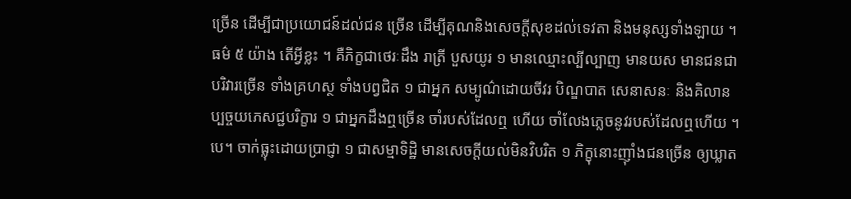ច្រើន ដើម្បីជាប្រយោជន៍ដល់ជន ច្រើន ដើម្បីគុណនិងសេចក្តីសុខដល់ទេវតា និងមនុស្សទាំងឡាយ ។ ធម៌ ៥ យ៉ាង តើអ្វីខ្លះ ។ គឺភិក្ខជាថេរៈដឹង រាត្រី បួសយូរ ១ មានឈ្មោះល្បីល្បាញ មានយស មានជនជាបរិវារច្រើន ទាំងគ្រហស្ថ ទាំងបព្វជិត ១ ជាអ្នក សម្បូណ៌ដោយចីវរ បិណ្ឌបាត សេនាសនៈ និងគិលានប្បច្ចយភេសជ្ជបរិក្ខារ ១ ជាអ្នកដឹងឮច្រើន ចាំរបស់ដែលឮ ហើយ ចាំលែងភ្លេចនូវរបស់ដែលឮហើយ ។បេ។ ចាក់ធ្លុះដោយប្រាជ្ញា ១ ជាសម្មាទិដ្ឋិ មានសេចក្តីយល់មិនវិបរិត ១ ភិក្ខុនោះញ៉ាំងជនច្រើន ឲ្យឃ្លាត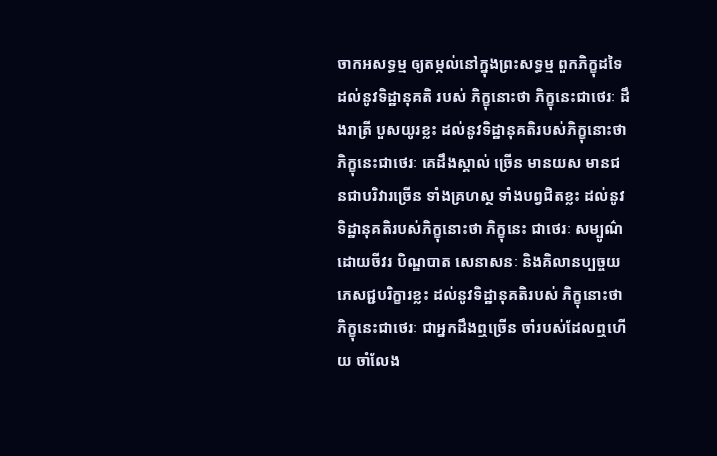ចាកអសទ្ធម្ម ឲ្យតម្កល់នៅក្នុងព្រះសទ្ធម្ម ពួកភិក្ខុដទៃដល់នូវទិដ្ឋានុគតិ របស់ ភិក្ខុនោះថា ភិក្ខុនេះជាថេរៈ ដឹងរាត្រី បួសយូរខ្លះ ដល់នូវទិដ្ឋានុគតិរបស់ភិក្ខុនោះថា ភិក្ខុនេះជាថេរៈ គេដឹងស្គាល់ ច្រើន មានយស មានជនជាបរិវារច្រើន ទាំងគ្រហស្ថ ទាំងបព្វជិតខ្លះ ដល់នូវទិដ្ឋានុគតិរបស់ភិក្ខុនោះថា ភិក្ខុនេះ ជាថេរៈ សម្បូណ៌ដោយចីវរ បិណ្ឌបាត សេនាសនៈ និងគិលានប្បច្ចយភេសជ្ជបរិក្ខារខ្លះ ដល់នូវទិដ្ឋានុគតិរបស់ ភិក្ខុនោះថា ភិក្ខុនេះជាថេរៈ ជាអ្នកដឹងឮច្រើន ចាំរបស់ដែលឮហើយ ចាំលែង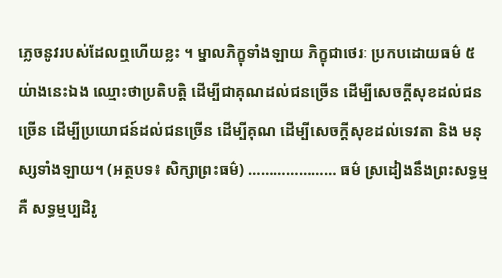ភ្លេចនូវរបស់ដែលឮហើយខ្លះ ។ ម្នាលភិក្ខុទាំងឡាយ ភិក្ខុជាថេរៈ ប្រកបដោយធម៌ ៥ យ់ាងនេះឯង ឈ្មោះថាប្រតិបត្តិ ដើម្បីជាគុណដល់ជនច្រើន ដើម្បីសេចក្តីសុខដល់ជនច្រើន ដើម្បីប្រយោជន៍ដល់ជនច្រើន ដើម្បីគុណ ដើម្បីសេចក្តីសុខដល់ទេវតា និង មនុស្សទាំងឡាយ។ (អត្ថបទ៖ សិក្សាព្រះធម៌) ………………… ធម៌ ស្រដៀងនឹងព្រះសទ្ធម្ម គឺ សទ្ធម្មប្បដិរូ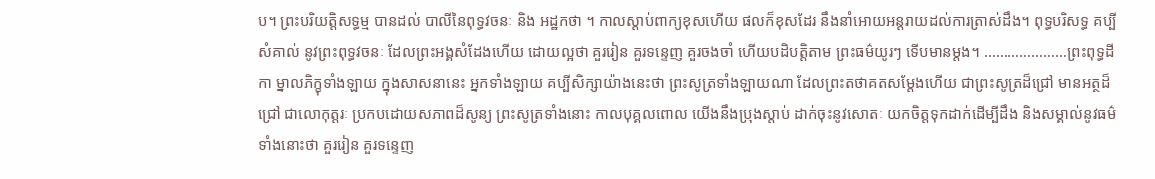ប។ ព្រះបរិយត្តិសទ្ធម្ម បានដល់ បាលីនៃពុទ្ធវចនៈ និង អដ្ឋកថា ។ កាលស្តាប់ពាក្យខុសហើយ ផលក៏ខុសដែរ នឹងនាំអោយអន្តរាយដល់ការត្រាស់ដឹង។ ពុទ្ធបរិសទ្ធ គប្បីសំគាល់ នូវព្រះពុទ្ធវចនៈ ដែលព្រះអង្គសំដែងហើយ ដោយល្អថា គួររៀន គួរទន្ទេញ គួរចងចាំ ហើយបដិបត្តិតាម ព្រះធម៌យូរៗ ទើបមានម្តង។ …………………ព្រះពុទ្ធដីកា ម្នាលភិក្ខុទាំងឡាយ ក្នុងសាសនានេះ អ្នកទាំងឡាយ គប្បីសិក្សាយ៉ាងនេះថា ព្រះសូត្រទាំងឡាយណា ដែលព្រះតថាគតសម្តែងហេីយ ជាព្រះសូត្រដ៏ជ្រៅ មានអត្ថដ៏ជ្រៅ ជាលេាកុត្តរៈ ប្រកបដេាយសភាពដ៏សូន្យ ព្រះសូត្រទាំងនេាះ កាលបុគ្គលពេាល យេីងនឹងប្រុងស្តាប់ ដាក់ចុះនូវសេាតៈ យកចិត្តទុកដាក់ដេីម្បីដឹង និងសម្គាល់នូវធម៌ទាំងនេាះថា គួររៀន គួរទន្ទេញ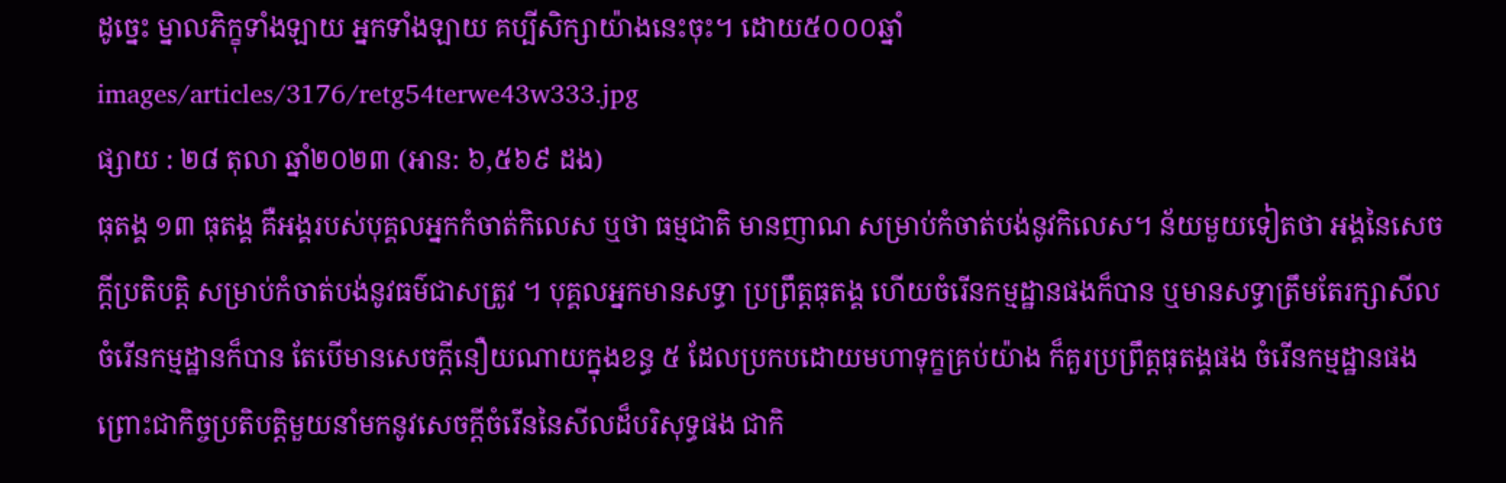ដូច្នេះ ម្នាលភិក្ខុទាំងឡាយ អ្នកទាំងឡាយ គប្បីសិក្សាយ៉ាងនេះចុះ។ ដោយ៥០០០ឆ្នាំ
images/articles/3176/retg54terwe43w333.jpg
ផ្សាយ : ២៨ តុលា ឆ្នាំ២០២៣ (អាន: ៦,៥៦៩ ដង)
ធុតង្គ ១៣ ធុតង្គ គឺអង្គរបស់បុគ្គលអ្នកកំចាត់កិលេស ឬថា ធម្មជាតិ មានញាណ សម្រាប់កំចាត់បង់នូវកិលេស។ ន័យមួយទៀតថា អង្គនៃសេចក្តីប្រតិបត្តិ សម្រាប់កំចាត់បង់នូវធម៌ជាសត្រូវ ។ បុគ្គលអ្នកមានសទ្ធា ប្រព្រឹត្តធុតង្គ ហើយចំរើនកម្មដ្ឋានផងក៏បាន ឬមានសទ្ធាត្រឹមតែរក្សាសីល ចំរើនកម្មដ្ឋានក៏បាន តែបើមានសេចក្តីនឿយណាយក្នុងខន្ធ ៥ ដែលប្រកបដោយមហាទុក្ខគ្រប់យ៉ាង ក៏គួរប្រព្រឹត្តធុតង្គផង ចំរើនកម្មដ្ឋានផង ព្រោះជាកិច្ចប្រតិបត្តិមួយនាំមកនូវសេចក្តីចំរើននៃសីលដ៏បរិសុទ្ធផង ជាកិ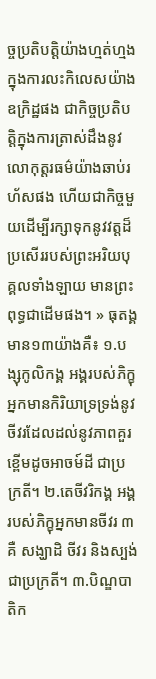ច្ចប្រតិបត្តិយ៉ាងហ្មត់ហ្មង ក្នុងការលះកិលេសយ៉ាងឧក្រិដ្ឋផង ជាកិច្ចប្រតិបត្តិក្នុងការត្រាស់ដឹងនូវលោកុត្តរធម៌យ៉ាងឆាប់រហ័សផង ហើយជាកិច្ចមួយដើម្បីរក្សាទុកនូវវត្តដ៏ប្រសើររបស់ព្រះអរិយបុគ្គលទាំងឡាយ មានព្រះពុទ្ធជាដើមផង។ » ធុតង្គ មាន១៣យ៉ាងគឺ៖ ១.បង្សុកូលិកង្គ អង្គរបស់ភិក្ខុអ្នកមានកិរិយាទ្រទ្រង់នូវចីវរដែលដល់នូវភាពគួរខ្ពើមដូចអាចម៍ដី ជាប្រក្រតី។ ២.តេចីវរិកង្គ អង្គរបស់ភិក្ខុអ្នកមានចីវរ ៣ គឺ សង្ឃាដិ ចីវរ និងស្បង់ ជាប្រក្រតី។ ៣.បិណ្ឌបាតិក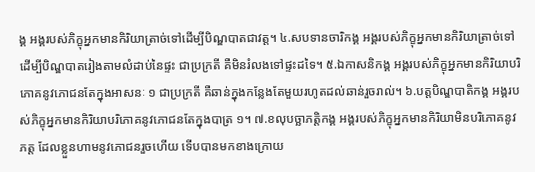ង្គ អង្គរបស់ភិក្ខុអ្នកមានកិរិយាត្រាច់ទៅដើម្បីបិណ្ឌបាតជាវត្ត។ ៤.សបទានចារិកង្គ អង្គរបស់ភិក្ខុអ្នកមានកិរិយាត្រាច់ទៅដើម្បីបិណ្ឌបាតរៀងតាមលំដាប់នៃផ្ទះ ជាប្រក្រតី គឺមិនរំលងទៅផ្ទះដទៃ។ ៥.ឯកាសនិកង្គ អង្គរបស់ភិក្ខុអ្នកមានកិរិយាបរិភោគនូវភោជនតែក្នុងអាសនៈ ១ ជាប្រក្រតី គឺឆាន់ក្នុងកន្លែងតែមួយរហូតដល់ឆាន់រួចរាល់។ ៦.បត្តបិណ្ឌបាតិកង្គ អង្គរបស់ភិក្ខុអ្នកមានកិរិយាបរិភោគនូវភោជនតែក្នុងបាត្រ ១។ ៧.ខលុបច្ឆាភត្តិកង្គ អង្គរបស់ភិក្ខុអ្នកមានកិរិយាមិនបរិភោគនូវភត្ត ដែលខ្លួនហាមនូវភោជនរួចហើយ ទើបបានមកខាងក្រោយ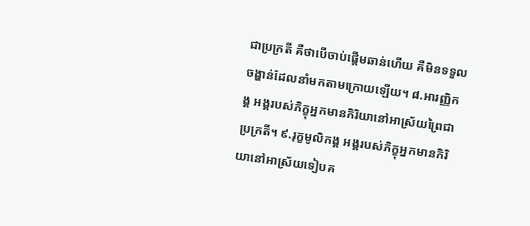ជាប្រក្រតី គឺថាបើចាប់ផ្តើមឆាន់ហើយ គឺមិនទទួលចង្ហាន់ដែលនាំមកតាមក្រោយឡើយ។ ៨.អារញ្ញិកង្គ អង្គរបស់ភិក្ខុអ្នកមានកិរិយានៅអាស្រ័យព្រៃជាប្រក្រតី។ ៩.រុក្ខមូលិកង្គ អង្គរបស់ភិក្ខុអ្នកមានកិរិយានៅអាស្រ័យទៀបគ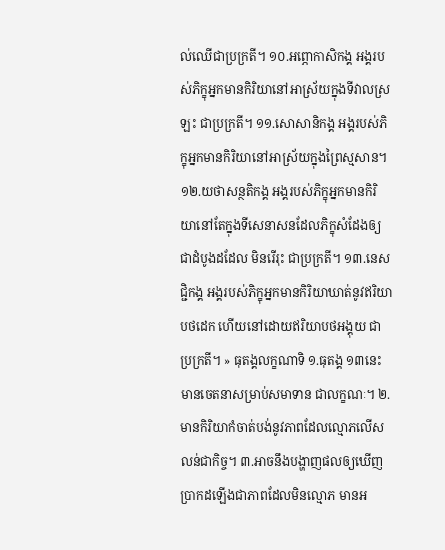ល់ឈើជាប្រក្រតី។ ១០.អព្ភោកាសិកង្គ អង្គរបស់ភិក្ខុអ្នកមានកិរិយានៅអាស្រ័យក្នុងទីវាលស្រឡះ ជាប្រក្រតី។ ១១.សោសានិកង្គ អង្គរបស់ភិក្ខុអ្នកមានកិរិយានៅអាស្រ័យក្នុងព្រៃស្មសាន។ ១២.យថាសន្ថតិកង្គ អង្គរបស់ភិក្ខុអ្នកមានកិរិយានៅតែក្នុងទីសេនាសនដែលភិក្ខុសំដែងឲ្យជាដំបូងដដែល មិនរើរុះ ជាប្រក្រតី។ ១៣.នេសជ្ជិកង្គ អង្គរបស់ភិក្ខុអ្នកមានកិរិយាឃាត់នូវឥរិយាបថដេក ហើយនៅដោយឥរិយាបថអង្គុយ ជាប្រក្រតី។ » ធុតង្គលក្ខណាទិ ១.ធុតង្គ ១៣នេះ មានចេតនាសម្រាប់សមាទាន ជាលក្ខណៈ។ ២.មានកិរិយាកំចាត់បង់នូវភាពដែលល្មោភលើសលន់ជាកិច្ច។ ៣.អាចនឹងបង្ហាញផលឲ្យឃើញប្រាកដឡើងជាភាពដែលមិនល្មោភ មានអ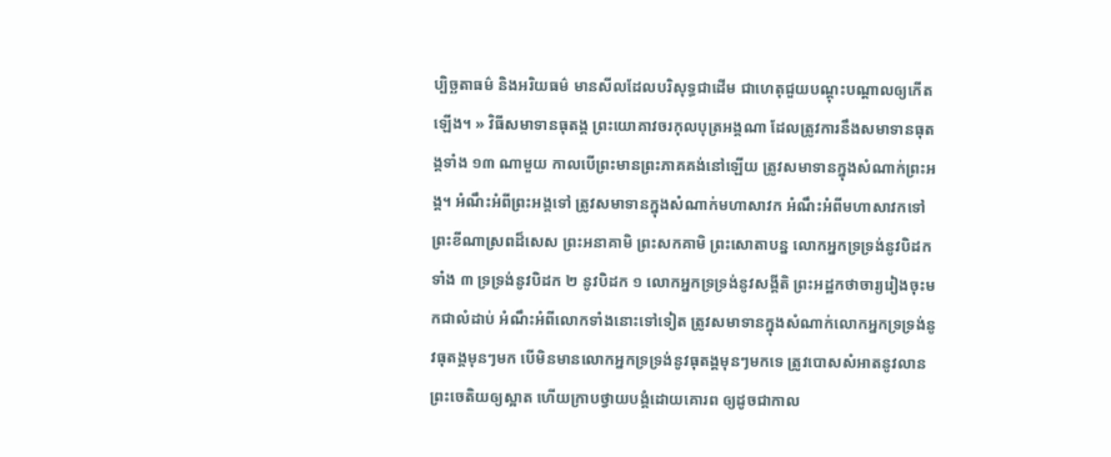ប្បិច្ឆតាធម៌ និងអរិយធម៌ មានសីលដែលបរិសុទ្ធជាដើម ជាហេតុជួយបណ្តុះបណ្តាលឲ្យកើតឡើង។ » វិធីសមាទានធុតង្គ ព្រះយោគាវចរកុលបុត្រអង្គណា ដែលត្រូវការនឹងសមាទានធុតង្គទាំង ១៣ ណាមួយ កាលបើព្រះមានព្រះភាគគង់នៅឡើយ ត្រូវសមាទានក្នុងសំណាក់ព្រះអង្គ។ អំណឹះអំពីព្រះអង្គទៅ ត្រូវសមាទានក្នុងសំណាក់មហាសាវក អំណឹះអំពីមហាសាវកទៅ ព្រះខីណាស្រពដ៏សេស ព្រះអនាគាមិ ព្រះសកគាមិ ព្រះសោតាបន្ន លោកអ្នកទ្រទ្រង់នូវបិដកទាំង ៣ ទ្រទ្រង់នូវបិដក ២ នូវបិដក ១ លោកអ្នកទ្រទ្រង់នូវសង្គីតិ ព្រះអដ្ឋកថាចារ្យរៀងចុះមកជាលំដាប់ អំណឹះអំពីលោកទាំងនោះទៅទៀត ត្រូវសមាទានក្នុងសំណាក់លោកអ្នកទ្រទ្រង់នូវធុតង្គមុនៗមក បើមិនមានលោកអ្នកទ្រទ្រង់នូវធុតង្គមុនៗមកទេ ត្រូវបោសសំអាតនូវលានព្រះចេតិយឲ្យស្អាត ហើយក្រាបថ្វាយបង្គំដោយគោរព ឲ្យដូចជាកាល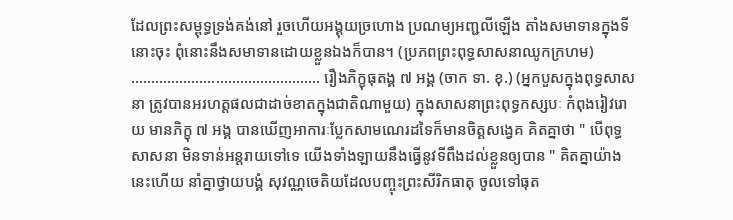ដែលព្រះសម្ពុទ្ធទ្រង់គង់នៅ រួចហើយអង្គុយច្រហោង ប្រណម្យអញ្ជលីឡើង តាំងសមាទានក្នុងទីនោះចុះ ពុំនោះនឹងសមាទានដោយខ្លួនឯងក៏បាន។ (ប្រភពព្រះពុទ្ធសាសនាឈូកក្រហម) …………………………………….…. រឿងភិក្ខុធុតង្គ ៧ អង្គ (ចាក ទា. ខុ.) (អ្នកបួសក្នុងពុទ្ធសាសនា ត្រូវបានអរហត្តផលជាដាច់ខាតក្នុងជាតិណាមួយ) ក្នុងសាសនាព្រះពុទ្ធកស្សបៈ កំពុងរៀវរោយ មានភិក្ខុ ៧ អង្គ បានឃើញអាការៈប្លែកសាមណេរដទៃក៏មានចិត្តសង្វេគ គិតគ្នាថា " បើពុទ្ធសាសនា មិនទាន់អន្តរាយទៅទេ យើងទាំងឡាយនឹងធ្វើនូវទីពឹងដល់ខ្លួនឲ្យបាន " គិតគ្នាយ៉ាងនេះហើយ នាំគ្នាថ្វាយបង្គំ សុវណ្ណចេតិយដែលបញ្ចុះព្រះសីរិកធាតុ ចូលទៅធុត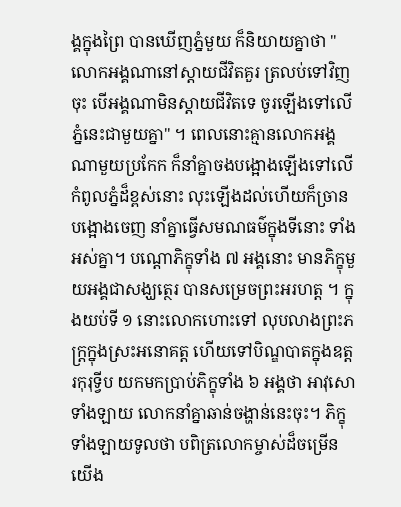ង្គក្នុងព្រៃ បានឃើញភ្នំមួយ ក៏និយាយគ្នាថា " លោកអង្គណានៅស្ដាយជីវិតគួរ ត្រលប់ទៅវិញចុះ បើអង្គណាមិនស្ដាយជីវិតទេ ចូរឡើងទៅលើភ្នំនេះជាមួយគ្នា" ។ ពេលនោះគ្មានលោកអង្គណាមួយប្រកែក ក៏នាំគ្នាចងបង្អោងឡើងទៅលើកំពូលភ្នំដ៏ខ្ពស់នោះ លុះឡើងដល់ហើយក៏ច្រានបង្អោងចេញ នាំគ្នាធ្វើសមណធម៌ក្នុងទីនោះ ទាំងអស់គ្នា។ បណ្ដេាភិក្ខុទាំង ៧ អង្គនោះ មានភិក្ខុមួយអង្គជាសង្ឃត្ថេរ បានសម្រេចព្រះអរហត្ត ។ ក្នុងយប់ទី ១ នោះលោកហោះទៅ លុបលាងព្រះភក្ត្រក្នុងស្រះអនោគត្ត ហើយទៅបិណ្ឌបាតក្នុងឧត្តរកុរុទ្វីប យកមកប្រាប់ភិក្ខុទាំង ៦ អង្គថា អាវុសោទាំងឡាយ លោកនាំគ្នាឆាន់ចង្ហាន់នេះចុះ។ ភិក្ខុទាំងឡាយទូលថា បពិត្រលោកម្ចាស់ដ៏ចម្រើន យើង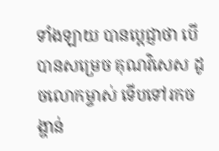ទាំងឡាយ បានប្ដេជ្ញាថា បើបានសម្រេច គុណវិសេស ដូចលោកម្ចាស់ ទើបទៅរកចង្ហាន់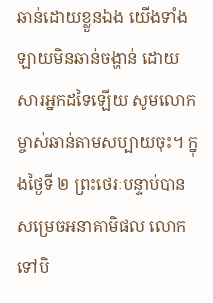ឆាន់ដោយខ្លួនឯង យើងទាំងឡាយមិនឆាន់ចង្ហាន់ ដោយសារអ្នកដទៃឡើយ សូមលោកម្ចាស់ឆាន់តាមសប្បាយចុះ។ ក្នុងថ្ងៃទី ២ ព្រះថេរៈបន្ទាប់បានសម្រេចអនាគាមិផល លោកទៅបិ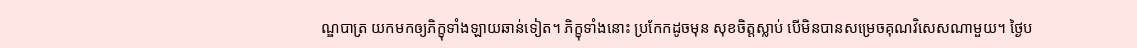ណ្ឌបាត្រ យកមកឲ្យភិក្ខុទាំងឡាយឆាន់ទៀត។ ភិក្ខុទាំងនោះ ប្រកែកដូចមុន សុខចិត្តស្លាប់ បើមិនបានសម្រេចគុណវិសេសណាមួយ។ ថ្ងៃប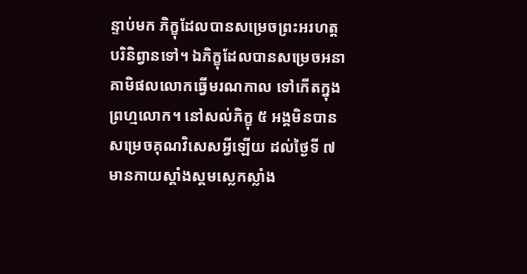ន្ទាប់មក ភិក្ខុដែលបានសម្រេចព្រះអរហត្តបរិនិព្វានទៅ។ ឯភិក្ខុដែលបានសម្រេចអនាគាមិផលលោកធ្វើមរណកាល ទៅកើតក្នុងព្រហ្មលោក។ នៅសល់ភិក្ខុ ៥ អង្គមិនបានសម្រេចគុណវិសេសអ្វីឡើយ ដល់ថ្ងៃទី ៧ មានកាយស្គាំងស្គមស្លេកស្លាំង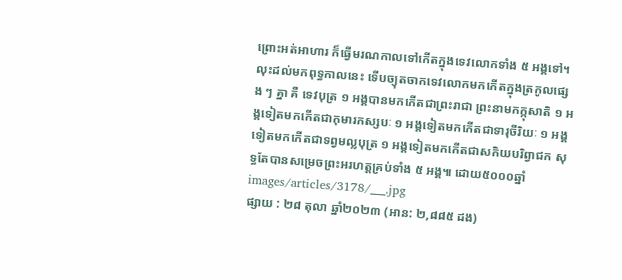ព្រោះអត់អាហារ ក៏ធ្វើមរណកាលទៅកើតក្នុងទេវលោកទាំង ៥ អង្គទៅ។ លុះដល់មកពុទ្ធកាលនេះ ទើបច្យុតចាកទេវលោកមកកើតក្នុងត្រកូលផ្សេង ៗ គ្នា គឺ ទេវបុត្រ ១ អង្គបានមកកើតជាព្រះរាជា ព្រះនាមកក្កុសាតិ ១ អង្គទៀតមកកើតជាកុមារកស្សបៈ ១ អង្គទៀតមកកើតជាទារុចីរិយៈ ១ អង្គទៀតមកកើតជាទព្វមល្លបុត្រ ១ អង្គទៀតមកកើតជាសកិយបរិព្វាជក សុទ្ធតែបានសម្រេចព្រះអរហត្តគ្រប់ទាំង ៥ អង្គ៕ ដោយ៥០០០ឆ្នាំ
images/articles/3178/___.jpg
ផ្សាយ : ២៨ តុលា ឆ្នាំ២០២៣ (អាន: ២,៨៨៥ ដង)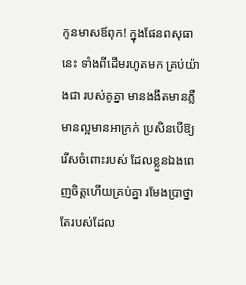កូនមាសឪពុក! ក្នុងផែនពសុធានេះ ទាំងពីដើមរហូតមក គ្រប់យ៉ាងជា របស់គូគ្នា មានងងឹតមានភ្លឺ មានល្អមានអាក្រក់ ប្រសិនបើឱ្យរើសចំពោះរបស់ ដែលខ្លួនឯងពេញចិត្តហើយគ្រប់គ្នា រមែងប្រាថ្នា តែរបស់ដែល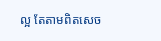ល្អ តែតាមពិតសេច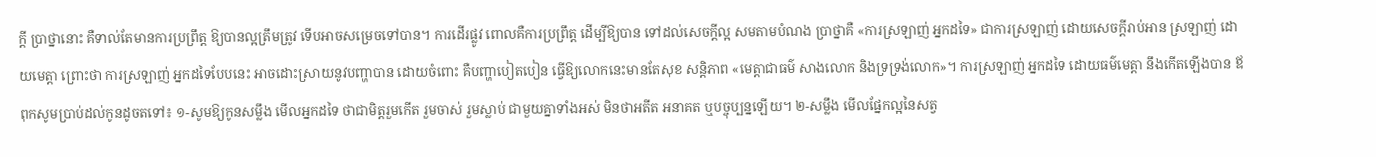ក្ដី ប្រាថ្នានោះ គឺទាល់តែមានការប្រព្រឹត្ត ឱ្យបានល្អត្រឹមត្រូវ ទើបអាចសម្រេចទៅបាន។ ការដើរផ្លូវ ពោលគឺការប្រព្រឹត្ត ដើម្បីឱ្យបាន ទៅដល់សេចក្ដីល្អ សមតាមបំណង ប្រាថ្នាគឺ «ការស្រឡាញ់ អ្នកដទៃ» ជាការស្រឡាញ់ ដោយសេចក្ដីរាប់អាន ស្រឡាញ់ ដោយមេត្តា ព្រោះថា ការស្រឡាញ់ អ្នកដទៃបែបនេះ អាចដោះស្រាយនូវបញ្ហាបាន ដោយចំពោះ គឺបញ្ហាបៀតបៀន ធើ្វឱ្យលោកនេះមានតែសុខ សន្តិភាព «មេត្តាជាធម៌ សាងលោក និងទ្រទ្រង់លោក»។ ការស្រឡាញ់ អ្នកដទៃ ដោយធម៌មេត្តា នឹងកើតឡើងបាន ឪពុកសូមប្រាប់ដល់កូនដូចតទៅ៖ ១-សូមឱ្យកូនសម្លឹង មើលអ្នកដទៃ ថាជាមិត្តរួមកើត រួមចាស់ រួមស្លាប់ ជាមួយគ្នាទាំងអស់ មិនថាអតីត អនាគត ឬបច្ចុប្បន្នឡើយ។ ២-សម្លឹង មើលផ្នែកល្អនៃសត្វ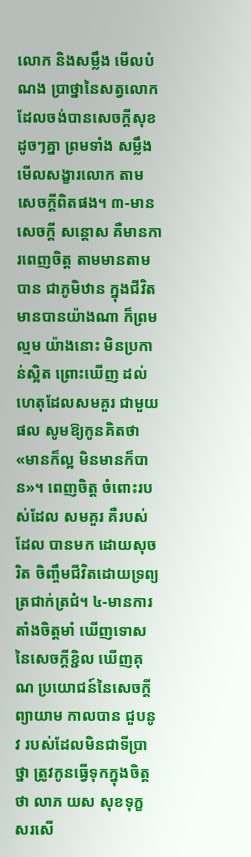លោក និងសម្លឹង មើលបំណង ប្រាថ្នានៃសត្វលោក ដែលចង់បានសេចក្ដីសុខ ដូចៗគ្នា ព្រមទាំង សម្លឹងមើលសង្ខារលោក តាមសេចក្ដីពិតផង។ ៣-មានសេចក្ដី សន្ដោស គឺមានការពេញចិត្ត តាមមានតាមបាន ជាភូមិឋាន ក្នុងជីវិត មានបានយ៉ាងណា ក៏ព្រមល្មម យ៉ាងនោះ មិនប្រកាន់ស្អិត ព្រោះឃើញ ដល់ហេតុដែលសមគួរ ជាមួយផល សូមឱ្យកូនគិតថា «មានក៏ល្អ មិនមានក៏បាន»។ ពេញចិត្ត ចំពោះរបស់ដែល សមគួរ គឺរបស់ដែល បានមក ដោយសុចរិត ចិញ្ចឹមជីវិតដោយទ្រព្យ ត្រជាក់ត្រជំ។ ៤-មានការតាំងចិត្តមាំ ឃើញទោស នៃសេចក្ដីខ្ជិល ឃើញគុណ ប្រយោជន៍នៃសេចក្ដីព្យាយាម កាលបាន ជួបនូវ របស់ដែលមិនជាទីប្រាថ្នា ត្រូវកូនធើ្វទុកក្នុងចិត្តថា លាភ យស សុខទុក្ខ សរសើ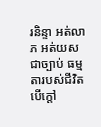រនិន្ទា អត់លាភ អត់យស ជាច្បាប់ ធម្មតារបស់ជីវិត បើក្ដៅ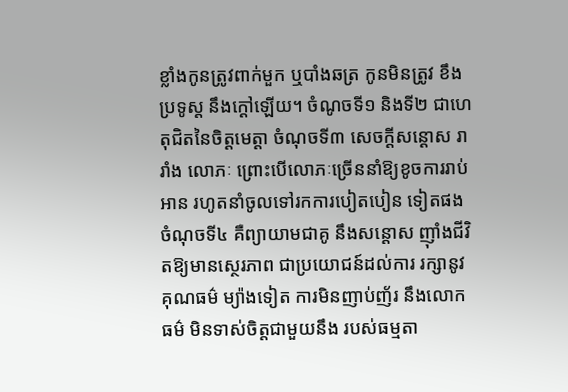ខ្លាំងកូនត្រូវពាក់មួក ឬបាំងឆត្រ កូនមិនត្រូវ ខឹងប្រទូស្ដ នឹងក្ដៅឡើយ។ ចំណូចទី១ និងទី២ ជាហេតុជិតនៃចិត្តមេត្តា ចំណុចទី៣ សេចក្ដីសន្ដោស រារាំង លោភៈ ព្រោះបើលោភៈច្រើននាំឱ្យខូចការរាប់អាន រហូតនាំចូលទៅរកការបៀតបៀន ទៀតផង ចំណុចទី៤ គឺព្យាយាមជាគូ នឹងសន្ដោស ញ៉ាំងជីវិតឱ្យមានស្ថេរភាព ជាប្រយោជន៍ដល់ការ រក្សានូវ គុណធម៌ ម្យ៉ាងទៀត ការមិនញាប់ញ័រ នឹងលោកធម៌ មិនទាស់ចិត្តជាមួយនឹង របស់ធម្មតា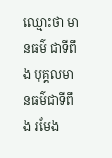ឈ្មោះថា មានធម៌ ជាទីពឹង បុគ្គលមានធម៌ជាទីពឹង រមែង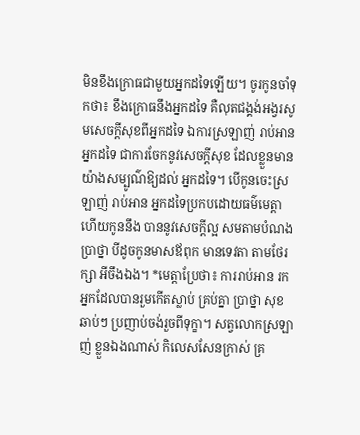មិនខឹងក្រោធជាមួយអ្នកដទៃឡើយ។ ចូរកូនចាំទុកថា៖ ខឹងក្រោធនឹងអ្នកដទៃ គឺលុតជង្គង់អង្វរសូមសេចក្ដីសុខពីអ្នកដទៃ ឯការស្រឡាញ់ រាប់អានអ្នកដទៃ ជាការចែកនូវសេចក្ដីសុខ ដែលខ្លួនមាន យ៉ាងសម្បូណ៌ឱ្យដល់ អ្នកដទៃ។ បើកូនចេះស្រឡាញ់ រាប់អាន អ្នកដទៃប្រកបដោយធម៌មេត្តា ហើយកូននឹង បាននូវសេចក្ដីល្អ សមតាមបំណងប្រាថ្នា បីដូចកូនមាសឪពុក មានទេវតា តាមថែរក្សា អីចឹងឯង។ *មេត្តាប្រែថា៖ ការរាប់អាន រកអ្នកដែលបានរួមកើតស្លាប់ គ្រប់គ្នា ប្រាថ្នា សុខឆាប់ៗ ប្រញាប់ចង់រួចពីទុក្ខា។ សត្វលោកស្រឡាញ់ ខ្លួនឯងណាស់ កិលេសសែនក្រាស់ គ្រ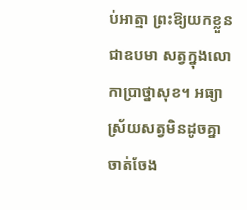ប់អាត្មា ព្រះឱ្យយកខ្លួនជាឧបមា សត្វក្នុងលោកាប្រាថ្នាសុខ។ អធ្យាស្រ័យសត្វមិនដូចគ្នា ចាត់ចែង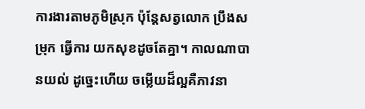ការងារតាមភូមិស្រុក ប៉ុន្តែសត្វលោក ប្រឹងសម្រុក ធើ្វការ យកសុខដូចតែគ្នា។ កាលណាបានយល់ ដូច្នេះហើយ ចម្លើយដ៏ល្អគឺភាវនា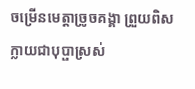ចម្រើនមេត្តាច្រូចគង្គា ព្រួយពិសក្លាយជាបុប្ផាស្រស់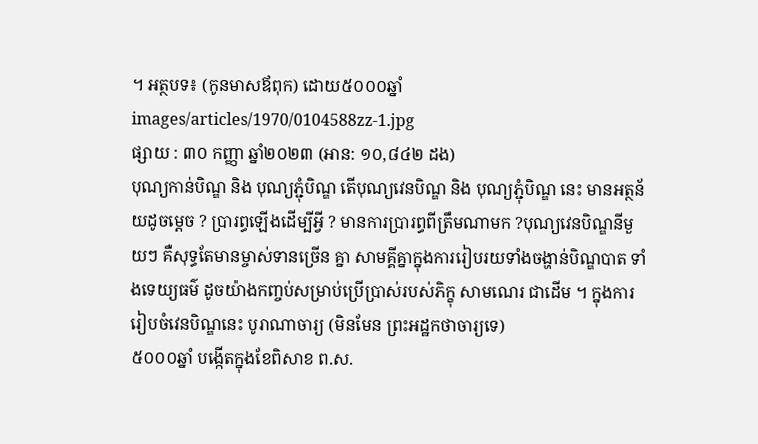។ អត្ថបទ៖ (កូនមាសឪពុក) ដោយ៥០០០ឆ្នាំ
images/articles/1970/0104588zz-1.jpg
ផ្សាយ : ៣០ កញ្ញា ឆ្នាំ២០២៣ (អាន: ១០,៨៤២ ដង)
បុណ្យកាន់បិណ្ឌ និង បុណ្យភ្ជុំបិណ្ឌ តើបុណ្យវេនបិណ្ឌ និង បុណ្យភ្ជុំបិណ្ឌ នេះ មានអត្ថន័យដូចម្តេច ? ប្រារព្ធឡើងដើម្បីអ្វី ? មានការប្រារព្ធពីត្រឹមណាមក ?បុណ្យវេនបិណ្ឌនីមួយៗ គឺសុទ្ធតែមានម្ចាស់ទានច្រើន គ្នា សាមគ្គីគ្នាក្នុងការរៀបរយទាំងចង្ហាន់បិណ្ឌបាត ទាំងទេយ្យធម៌ ដូចយ៉ាងកញ្ចប់សម្រាប់ប្រើប្រាស់របស់ភិក្ខុ សាមណេរ ជាដើម ។ ក្នុងការរៀបចំវេនបិណ្ឌនេះ បូរាណាចារ្យ (មិនមែន ព្រះអដ្ឋកថាចារ្យទេ)
៥០០០ឆ្នាំ បង្កើតក្នុងខែពិសាខ ព.ស.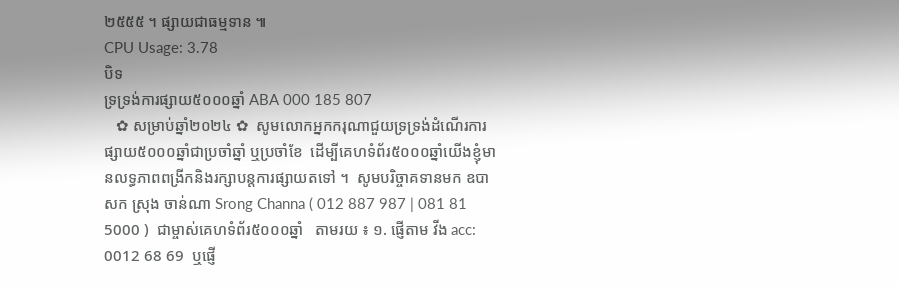២៥៥៥ ។ ផ្សាយជាធម្មទាន ៕
CPU Usage: 3.78
បិទ
ទ្រទ្រង់ការផ្សាយ៥០០០ឆ្នាំ ABA 000 185 807
   ✿ សម្រាប់ឆ្នាំ២០២៤ ✿  សូមលោកអ្នកករុណាជួយទ្រទ្រង់ដំណើរការផ្សាយ៥០០០ឆ្នាំជាប្រចាំឆ្នាំ ឬប្រចាំខែ  ដើម្បីគេហទំព័រ៥០០០ឆ្នាំយើងខ្ញុំមានលទ្ធភាពពង្រីកនិងរក្សាបន្តការផ្សាយតទៅ ។  សូមបរិច្ចាគទានមក ឧបាសក ស្រុង ចាន់ណា Srong Channa ( 012 887 987 | 081 81 5000 )  ជាម្ចាស់គេហទំព័រ៥០០០ឆ្នាំ   តាមរយ ៖ ១. ផ្ញើតាម វីង acc: 0012 68 69  ឬផ្ញើ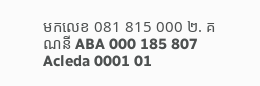មកលេខ 081 815 000 ២. គណនី ABA 000 185 807 Acleda 0001 01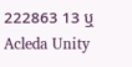222863 13 ឬ Acleda Unity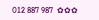012 887 987  ✿✿✿